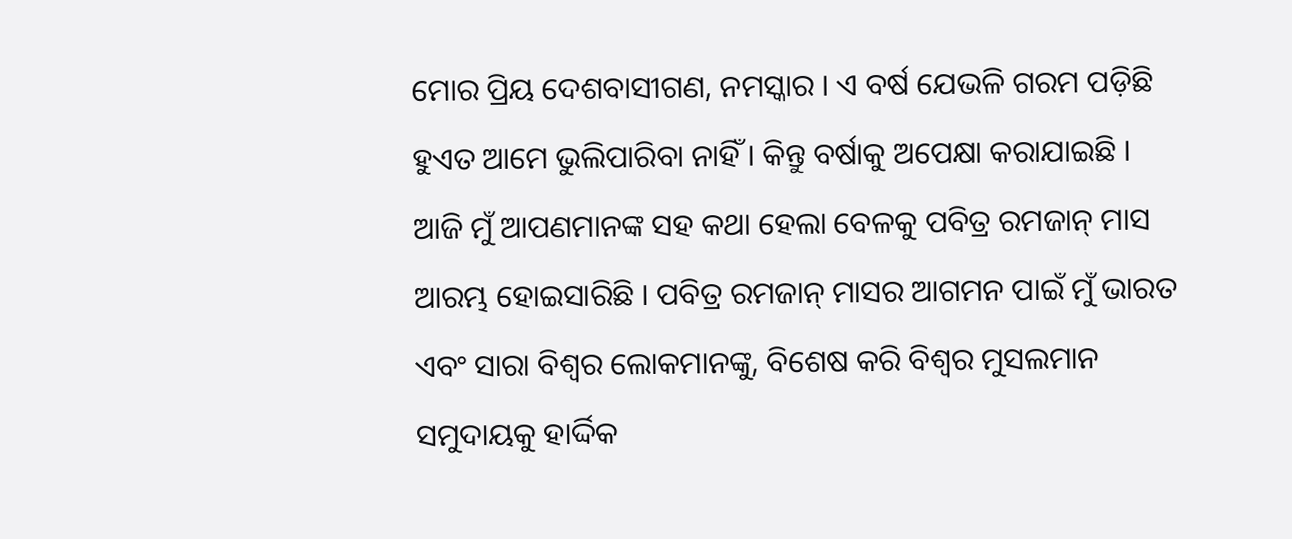ମୋର ପ୍ରିୟ ଦେଶବାସୀଗଣ, ନମସ୍କାର । ଏ ବର୍ଷ ଯେଭଳି ଗରମ ପଡ଼ିଛି ହୁଏତ ଆମେ ଭୁଲିପାରିବା ନାହିଁ । କିନ୍ତୁ ବର୍ଷାକୁ ଅପେକ୍ଷା କରାଯାଇଛି । ଆଜି ମୁଁ ଆପଣମାନଙ୍କ ସହ କଥା ହେଲା ବେଳକୁ ପବିତ୍ର ରମଜାନ୍ ମାସ ଆରମ୍ଭ ହୋଇସାରିଛି । ପବିତ୍ର ରମଜାନ୍ ମାସର ଆଗମନ ପାଇଁ ମୁଁ ଭାରତ ଏବଂ ସାରା ବିଶ୍ୱର ଲୋକମାନଙ୍କୁ, ବିଶେଷ କରି ବିଶ୍ୱର ମୁସଲମାନ ସମୁଦାୟକୁ ହାର୍ଦ୍ଦିକ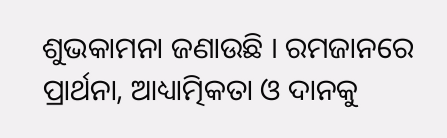ଶୁଭକାମନା ଜଣାଉଛି । ରମଜାନରେ ପ୍ରାର୍ଥନା, ଆଧ୍ୟାତ୍ମିକତା ଓ ଦାନକୁ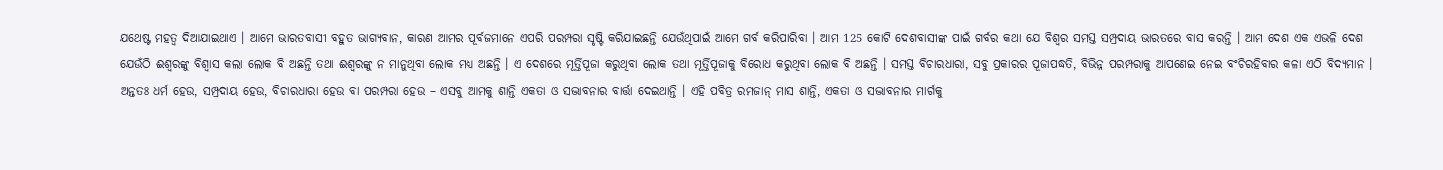ଯଥେଷ୍ଟ ମହତ୍ୱ ଦିଆଯାଇଥାଏ । ଆମେ ଭାରତବାସୀ ବହୁତ ଭାଗ୍ୟବାନ, କାରଣ ଆମର ପୂର୍ବଜମାନେ ଏପରି ପରମ୍ପରା ସୃଷ୍ଟି କରିଯାଇଛନ୍ତି ଯେଉଁଥିପାଇଁ ଆମେ ଗର୍ବ କରିପାରିବା । ଆମ 125 କୋଟି ଦେଶବାସୀଙ୍କ ପାଇଁ ଗର୍ବର କଥା ଯେ ବିଶ୍ୱର ସମସ୍ତ ସମ୍ପ୍ରଦାୟ ଭାରତରେ ବାସ କରନ୍ତି । ଆମ ଦେଶ ଏକ ଏଭଳି ଦେଶ ଯେଉଁଠି ଈଶ୍ୱରଙ୍କୁ ବିଶ୍ୱାସ କଲା ଲୋକ ବି ଅଛନ୍ତି ତଥା ଈଶ୍ୱରଙ୍କୁ ନ ମାନୁଥିବା ଲୋକ ମଧ୍ୟ ଅଛନ୍ତି । ଏ ଦେଶରେ ମୂର୍ତ୍ତିପୂଜା କରୁଥିବା ଲୋକ ତଥା ମୂର୍ତ୍ତିପୂଜାକୁ ବିରୋଧ କରୁଥିବା ଲୋକ ବି ଅଛନ୍ତି । ସମସ୍ତ ବିଚାରଧାରା, ସବୁ ପ୍ରକାରର ପୂଜାପଦ୍ଧତି, ବିଭିନ୍ନ ପରମ୍ପରାକୁ ଆପଣେଇ ନେଇ ବଂଚିରହିବାର କଳା ଏଠି ବିଦ୍ୟମାନ । ଅନ୍ତତଃ ଧର୍ମ ହେଉ, ସମ୍ପ୍ରଦାୟ ହେଉ, ବିଚାରଧାରା ହେଉ ବା ପରମ୍ପରା ହେଉ – ଏସବୁ ଆମକୁ ଶାନ୍ତି ଏକତା ଓ ସଦ୍ଭାବନାର ବାର୍ତ୍ତା ଦେଇଥାନ୍ତି । ଏହି ପବିତ୍ର ରମଜାନ୍ ମାସ ଶାନ୍ତି, ଏକତା ଓ ସଦ୍ଭାବନାର ମାର୍ଗକୁ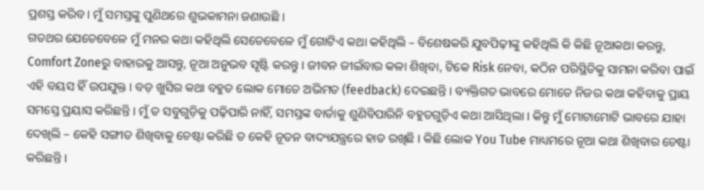ପ୍ରଶସ୍ତ କରିବ । ମୁଁ ସମସ୍ତଙ୍କୁ ପୁଣିଥରେ ଶୁଭକାମନା ଜଣାଉଛି ।
ଗତଥର ଯେତେବେଳେ ମୁଁ ମନର କଥା କହିଥିଲି ସେତେବେଳେ ମୁଁ ଗୋଟିଏ କଥା କହିଥିଲି – ବିଶେଷକରି ଯୁବପିଢ଼ୀଙ୍କୁ କହିଥିଲି କି କିଛି ନୂଆକଥା କରନ୍ତୁ, Comfort Zoneରୁ ବାହାରକୁ ଆସନ୍ତୁ, ନୂଆ ଅନୁଭବ ସୃଷ୍ଟି କରନ୍ତୁ । ଜୀବନ ଜୀଇଁବାର କଳା ଶିଖିବା, ଟିକେ Risk ନେବା, କଠିନ ପରିସ୍ଥିତିକୁ ସାମନା କରିବା ପାଇଁ ଏହି ବୟସ ହିଁ ଉପଯୁକ୍ତ । ବଡ଼ ଖୁସିର କଥା ବହୁତ ଲୋକ ମୋତେ ଅଭିମତ (feedback) ଦେଇଛନ୍ତି । ବ୍ୟକ୍ତିଗତ ଭାବରେ ମୋତେ ନିଜର କଥା କହିବାକୁ ପ୍ରାୟ ସମସ୍ତେ ପ୍ରୟାସ କରିଛନ୍ତି । ମୁଁ ତ ସବୁଗୁଡ଼ିକୁ ପଢ଼ିପାରି ନାହିଁ, ସମସ୍ତଙ୍କ ବାର୍ତାକୁ ଶୁଣିବିପାରିନି ବହୁତଗୁଡ଼ିଏ କଥା ଆସିଥିଲା । କିନ୍ତୁ ମୁଁ ମୋଟାମୋଟି ଭାବରେ ଯାହା ଦେଖିଲି – କେହି ସଙ୍ଗୀତ ଶିଖିବାକୁ ଚେଷ୍ଟା କରିଛି ତ କେହି ନୂତନ ବାଦ୍ୟଯନ୍ତ୍ରରେ ହାତ ରଖିଛି । କିଛି ଲୋକ You Tube ମାଧ୍ୟମରେ ନୂଆ କଥା ଶିଖିବାର ଚେଷ୍ଟା କରିଛନ୍ତି ।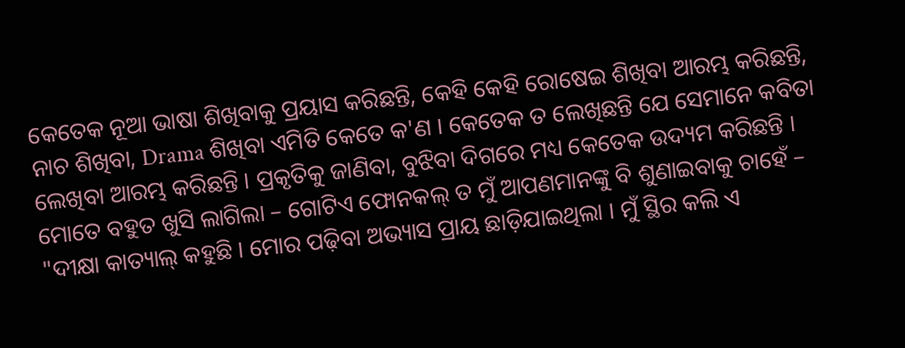କେତେକ ନୂଆ ଭାଷା ଶିଖିବାକୁ ପ୍ରୟାସ କରିଛନ୍ତି, କେହି କେହି ରୋଷେଇ ଶିଖିବା ଆରମ୍ଭ କରିଛନ୍ତି, ନାଚ ଶିଖିବା, Drama ଶିଖିବା ଏମିତି କେତେ କ'ଣ । କେତେକ ତ ଲେଖିଛନ୍ତି ଯେ ସେମାନେ କବିତା ଲେଖିବା ଆରମ୍ଭ କରିଛନ୍ତି । ପ୍ରକୃତିକୁ ଜାଣିବା, ବୁଝିବା ଦିଗରେ ମଧ୍ୟ କେତେକ ଉଦ୍ୟମ କରିଛନ୍ତି । ମୋତେ ବହୁତ ଖୁସି ଲାଗିଲା – ଗୋଟିଏ ଫୋନକଲ୍ ତ ମୁଁ ଆପଣମାନଙ୍କୁ ବି ଶୁଣାଇବାକୁ ଚାହେଁ –
"ଦୀକ୍ଷା କାତ୍ୟାଲ୍ କହୁଛି । ମୋର ପଢ଼ିବା ଅଭ୍ୟାସ ପ୍ରାୟ ଛାଡ଼ିଯାଇଥିଲା । ମୁଁ ସ୍ଥିର କଲି ଏ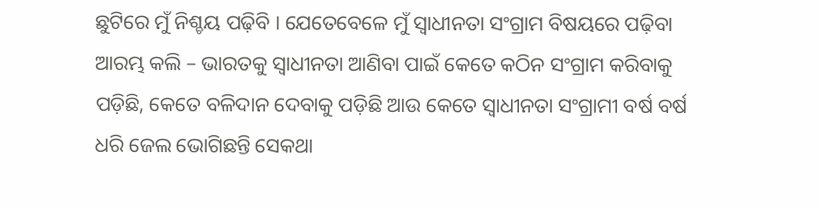ଛୁଟିରେ ମୁଁ ନିଶ୍ଚୟ ପଢ଼ିବି । ଯେତେବେଳେ ମୁଁ ସ୍ୱାଧୀନତା ସଂଗ୍ରାମ ବିଷୟରେ ପଢ଼ିବା ଆରମ୍ଭ କଲି – ଭାରତକୁ ସ୍ୱାଧୀନତା ଆଣିବା ପାଇଁ କେତେ କଠିନ ସଂଗ୍ରାମ କରିବାକୁ ପଡ଼ିଛି, କେତେ ବଳିଦାନ ଦେବାକୁ ପଡ଼ିଛି ଆଉ କେତେ ସ୍ୱାଧୀନତା ସଂଗ୍ରାମୀ ବର୍ଷ ବର୍ଷ ଧରି ଜେଲ ଭୋଗିଛନ୍ତି ସେକଥା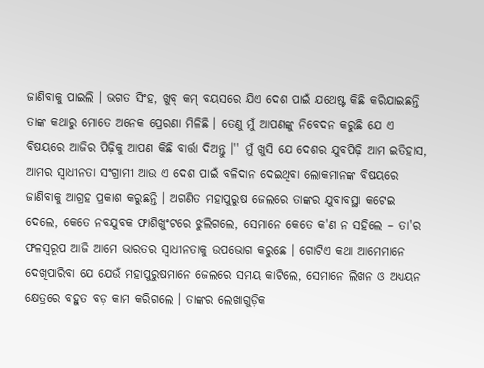ଜାଣିବାକୁ ପାଇଲି । ଭଗତ ସିଂହ, ଖୁବ୍ କମ୍ ବୟସରେ ଯିଏ ଦେଶ ପାଇଁ ଯଥେଷ୍ଟ କିଛି କରିଯାଇଛନ୍ତି ତାଙ୍କ କଥାରୁ ମୋତେ ଅନେକ ପ୍ରେରଣା ମିଳିଛି । ତେଣୁ ମୁଁ ଆପଣଙ୍କୁ ନିବେଦନ କରୁଛି ଯେ ଏ ବିଷୟରେ ଆଜିର ପିଢ଼ିକୁ ଆପଣ କିଛି ବାର୍ତ୍ତା ଦିଅନ୍ତୁ ।'' ମୁଁ ଖୁସି ଯେ ଦେଶର ଯୁବପିଢ଼ି ଆମ ଇତିହାସ, ଆମର ସ୍ୱାଧୀନତା ସଂଗ୍ରାମୀ ଆଉ ଏ ଦେଶ ପାଇଁ ବଳିଦାନ ଦେଇଥିବା ଲୋକମାନଙ୍କ ବିଷୟରେ ଜାଣିବାକୁ ଆଗ୍ରହ ପ୍ରକାଶ କରୁଛନ୍ତି । ଅଗଣିତ ମହାପୁରୁଷ ଜେଲରେ ତାଙ୍କର ଯୁବାବସ୍ଥା କଟେଇ ଦେଲେ, କେତେ ନବଯୁବକ ଫାଶିଖୁଂଟରେ ଝୁଲିଗଲେ, ସେମାନେ କେତେ କ'ଣ ନ ସହିଲେ – ତା'ର ଫଳସ୍ୱରୂପ ଆଜି ଆମେ ଭାରତର ସ୍ୱାଧୀନତାକୁ ଉପଭୋଗ କରୁଛେ । ଗୋଟିଏ କଥା ଆମେମାନେ ଦେଖିପାରିବା ଯେ ଯେଉଁ ମହାପୁରୁଷମାନେ ଜେଲରେ ସମୟ କାଟିଲେ, ସେମାନେ ଲିଖନ ଓ ଅଧ୍ୟୟନ କ୍ଷେତ୍ରରେ ବହୁତ ବଡ଼ କାମ କରିଗଲେ । ତାଙ୍କର ଲେଖାଗୁଡ଼ିକ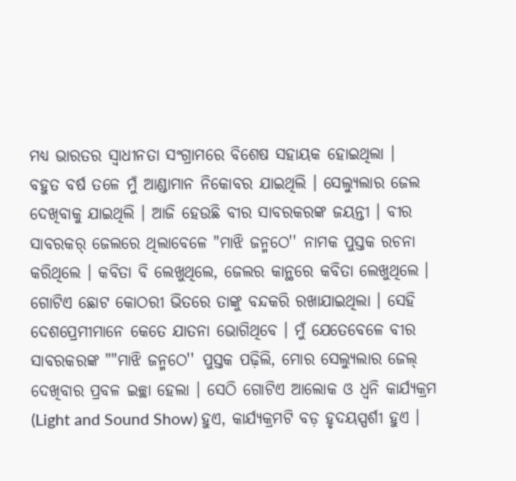ମଧ୍ୟ ଭାରତର ସ୍ୱାଧୀନତା ସଂଗ୍ରାମରେ ବିଶେଷ ସହାୟକ ହୋଇଥିଲା ।
ବହୁତ ବର୍ଷ ତଳେ ମୁଁ ଆଣ୍ଡାମାନ ନିକୋବର ଯାଇଥିଲି । ସେଲ୍ୟୁଲାର ଜେଲ ଦେଖିବାକୁ ଯାଇଥିଲି । ଆଜି ହେଉଛି ବୀର ସାବରକରଙ୍କ ଜୟନ୍ତୀ । ବୀର ସାବରକର୍ ଜେଲରେ ଥିଲାବେଳେ "ମାଝି ଜନ୍ମଠେ'' ନାମକ ପୁସ୍ତକ ରଚନା କରିଥିଲେ । କବିତା ବି ଲେଖୁଥିଲେ, ଜେଲର କାନ୍ଥରେ କବିତା ଲେଖୁଥିଲେ । ଗୋଟିଏ ଛୋଟ କୋଠରୀ ଭିତରେ ତାଙ୍କୁ ବନ୍ଦକରି ରଖାଯାଇଥିଲା । ସେହି ଦେଶପ୍ରେମୀମାନେ କେତେ ଯାତନା ଭୋଗିଥିବେ । ମୁଁ ଯେତେବେଳେ ବୀର ସାବରକରଙ୍କ ""ମାଝି ଜନ୍ମଠେ'' ପୁସ୍ତକ ପଢ଼ିଲି, ମୋର ସେଲ୍ୟୁଲାର ଜେଲ୍ ଦେଖିବାର ପ୍ରବଳ ଇଚ୍ଛା ହେଲା । ସେଠି ଗୋଟିଏ ଆଲୋକ ଓ ଧ୍ୱନି କାର୍ଯ୍ୟକ୍ରମ (Light and Sound Show) ହୁଏ, କାର୍ଯ୍ୟକ୍ରମଟି ବଡ଼ ହୃଦୟସ୍ପର୍ଶୀ ହୁଏ ।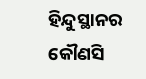ହିନ୍ଦୁସ୍ଥାନର କୌଣସି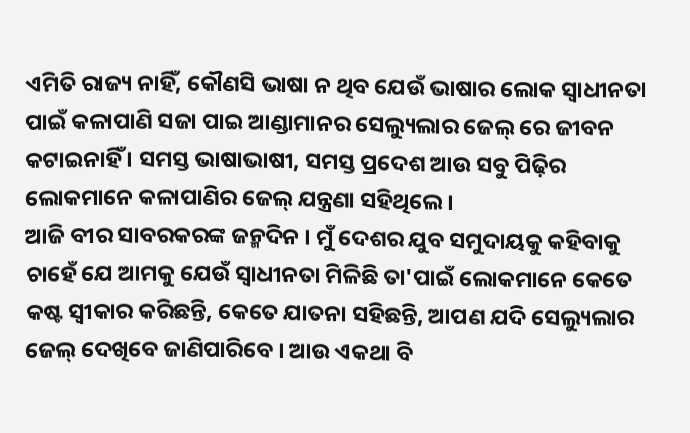ଏମିତି ରାଜ୍ୟ ନାହିଁ, କୌଣସି ଭାଷା ନ ଥିବ ଯେଉଁ ଭାଷାର ଲୋକ ସ୍ୱାଧୀନତା ପାଇଁ କଳାପାଣି ସଜା ପାଇ ଆଣ୍ଡାମାନର ସେଲ୍ୟୁଲାର ଜେଲ୍ ରେ ଜୀବନ କଟାଇନାହିଁ । ସମସ୍ତ ଭାଷାଭାଷୀ, ସମସ୍ତ ପ୍ରଦେଶ ଆଉ ସବୁ ପିଢ଼ିର ଲୋକମାନେ କଳାପାଣିର ଜେଲ୍ ଯନ୍ତ୍ରଣା ସହିଥିଲେ ।
ଆଜି ବୀର ସାବରକରଙ୍କ ଜନ୍ମଦିନ । ମୁଁ ଦେଶର ଯୁବ ସମୁଦାୟକୁ କହିବାକୁ ଚାହେଁ ଯେ ଆମକୁ ଯେଉଁ ସ୍ୱାଧୀନତା ମିଳିଛି ତା'ପାଇଁ ଲୋକମାନେ କେତେ କଷ୍ଟ ସ୍ୱୀକାର କରିଛନ୍ତି, କେତେ ଯାତନା ସହିଛନ୍ତି, ଆପଣ ଯଦି ସେଲ୍ୟୁଲାର ଜେଲ୍ ଦେଖିବେ ଜାଣିପାରିବେ । ଆଉ ଏକଥା ବି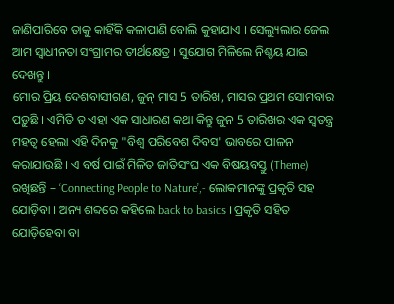ଜାଣିପାରିବେ ତାକୁ କାହିଁକି କଳାପାଣି ବୋଲି କୁହାଯାଏ । ସେଲ୍ୟୁଲାର ଜେଲ ଆମ ସ୍ୱାଧୀନତା ସଂଗ୍ରାମର ତୀର୍ଥକ୍ଷେତ୍ର । ସୁଯୋଗ ମିଳିଲେ ନିଶ୍ଚୟ ଯାଇ ଦେଖନ୍ତୁ ।
ମୋର ପ୍ରିୟ ଦେଶବାସୀଗଣ, ଜୁନ୍ ମାସ 5 ତାରିଖ, ମାସର ପ୍ରଥମ ସୋମବାର ପଡ଼ୁଛି । ଏମିତି ତ ଏହା ଏକ ସାଧାରଣ କଥା କିନ୍ତୁ ଜୁନ 5 ତାରିଖର ଏକ ସ୍ୱତନ୍ତ୍ର ମହତ୍ୱ ହେଲା ଏହି ଦିନକୁ "ବିଶ୍ୱ ପରିବେଶ ଦିବସ' ଭାବରେ ପାଳନ କରାଯାଉଛି । ଏ ବର୍ଷ ପାଇଁ ମିଳିତ ଜାତିସଂଘ ଏକ ବିଷୟବସ୍ତୁ (Theme) ରଖିଛନ୍ତି – ‘Connecting People to Nature’,- ଲୋକମାନଙ୍କୁ ପ୍ରକୃତି ସହ ଯୋଡ଼ିବା । ଅନ୍ୟ ଶବ୍ଦରେ କହିଲେ back to basics । ପ୍ରକୃତି ସହିତ ଯୋଡ଼ିହେବା ବା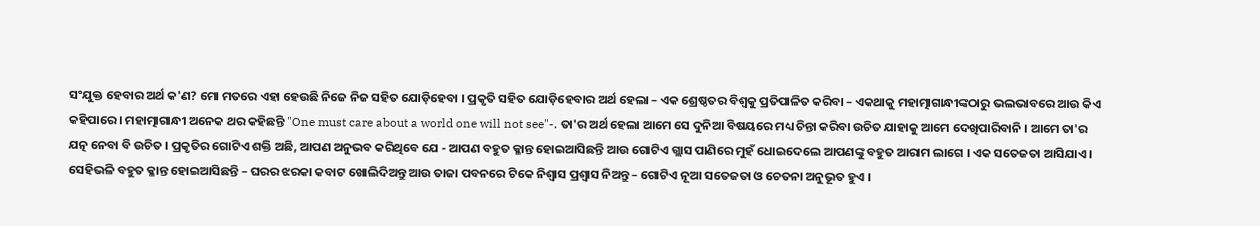ସଂଯୁକ୍ତ ହେବାର ଅର୍ଥ କ'ଣ? ମୋ ମତରେ ଏହା ହେଉଛି ନିଜେ ନିଜ ସହିତ ଯୋଡ଼ିହେବା । ପ୍ରକୃତି ସହିତ ଯୋଡ଼ିହେବାର ଅର୍ଥ ହେଲା – ଏକ ଶ୍ରେଷ୍ଠତର ବିଶ୍ୱକୁ ପ୍ରତିପାଳିତ କରିବା – ଏକଥାକୁ ମହାତ୍ମାଗାନ୍ଧୀଙ୍କଠାରୁ ଭଲଭାବରେ ଆଉ କିଏ କହିପାରେ । ମହାତ୍ମାଗାନ୍ଧୀ ଅନେକ ଥର କହିଛନ୍ତି "One must care about a world one will not see"-. ତା'ର ଅର୍ଥ ହେଲା ଆମେ ସେ ଦୁନିଆ ବିଷୟରେ ମଧ୍ୟ ଚିନ୍ତା କରିବା ଉଚିତ ଯାହାକୁ ଆମେ ଦେଖିପାରିବାନି । ଆମେ ତା'ର ଯତ୍ନ ନେବା ବି ଉଚିତ । ପ୍ରକୃତିର ଗୋଟିଏ ଶକ୍ତି ଅଛି, ଆପଣ ଅନୁଭବ କରିଥିବେ ଯେ - ଆପଣ ବହୁତ କ୍ଳାନ୍ତ ହୋଇଆସିଛନ୍ତି ଆଉ ଗୋଟିଏ ଗ୍ଲାସ ପାଣିରେ ମୁହଁ ଧୋଇଦେଲେ ଆପଣଙ୍କୁ ବହୁତ ଆରାମ ଲାଗେ । ଏକ ସତେଜତା ଆସିଯାଏ । ସେହିଭଳି ବହୁତ କ୍ଳାନ୍ତ ହୋଇଆସିଛନ୍ତି – ଘରର ଝରକା କବାଟ ଖୋଲିଦିଅନ୍ତୁ ଆଉ ତାଜା ପବନରେ ଟିକେ ନିଶ୍ୱାସ ପ୍ରଶ୍ୱାସ ନିଅନ୍ତୁ – ଗୋଟିଏ ନୂଆ ସତେଜତା ଓ ଚେତନା ଅନୁଭୂତ ହୁଏ ।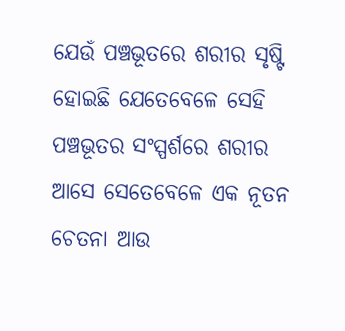ଯେଉଁ ପଞ୍ଚଭୂତରେ ଶରୀର ସୃଷ୍ଟି ହୋଇଛି ଯେତେବେଳେ ସେହି ପଞ୍ଚଭୂତର ସଂସ୍ପର୍ଶରେ ଶରୀର ଆସେ ସେତେବେଳେ ଏକ ନୂତନ ଚେତନା ଆଉ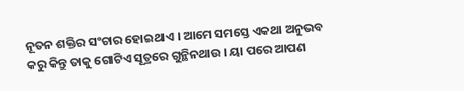ନୂତନ ଶକ୍ତିର ସଂଚାର ହୋଇଥାଏ । ଆମେ ସମସ୍ତେ ଏକଥା ଅନୁଭବ କରୁ କିନ୍ତୁ ତାକୁ ଗୋଟିଏ ସୂତ୍ରରେ ଗୁନ୍ଥିନଥାଉ । ୟା ପରେ ଆପଣ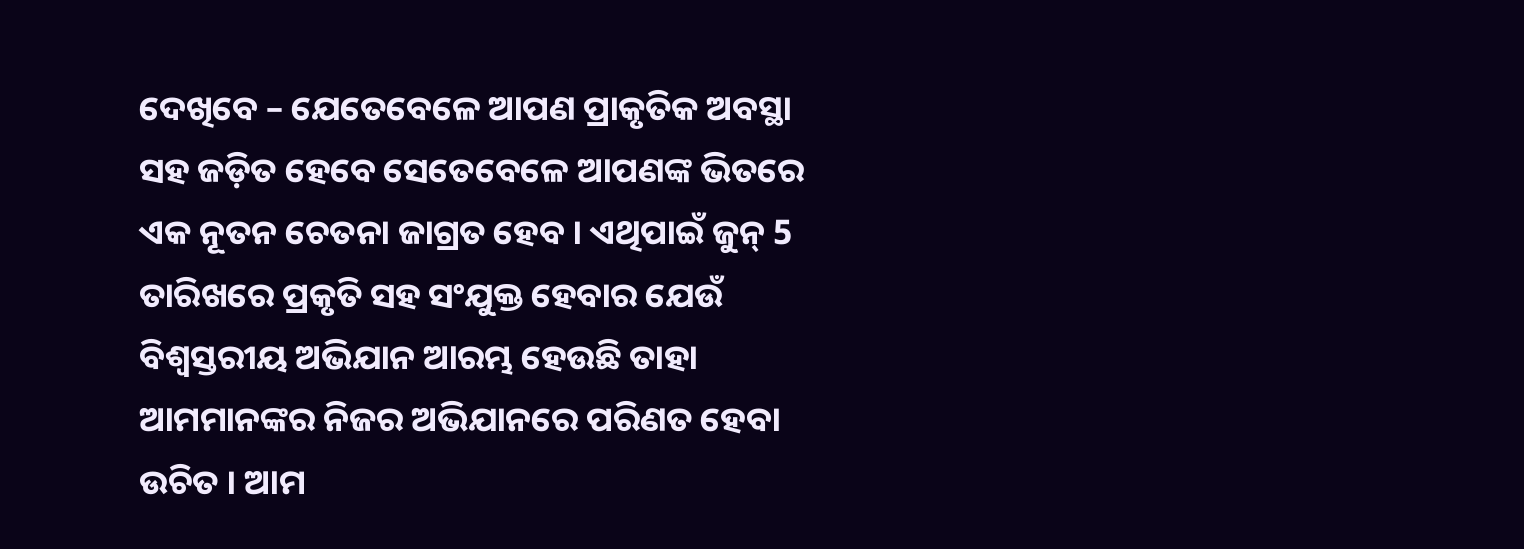ଦେଖିବେ – ଯେତେବେଳେ ଆପଣ ପ୍ରାକୃତିକ ଅବସ୍ଥା ସହ ଜଡ଼ିତ ହେବେ ସେତେବେଳେ ଆପଣଙ୍କ ଭିତରେ ଏକ ନୂତନ ଚେତନା ଜାଗ୍ରତ ହେବ । ଏଥିପାଇଁ ଜୁନ୍ 5 ତାରିଖରେ ପ୍ରକୃତି ସହ ସଂଯୁକ୍ତ ହେବାର ଯେଉଁ ବିଶ୍ୱସ୍ତରୀୟ ଅଭିଯାନ ଆରମ୍ଭ ହେଉଛି ତାହା ଆମମାନଙ୍କର ନିଜର ଅଭିଯାନରେ ପରିଣତ ହେବା ଉଚିତ । ଆମ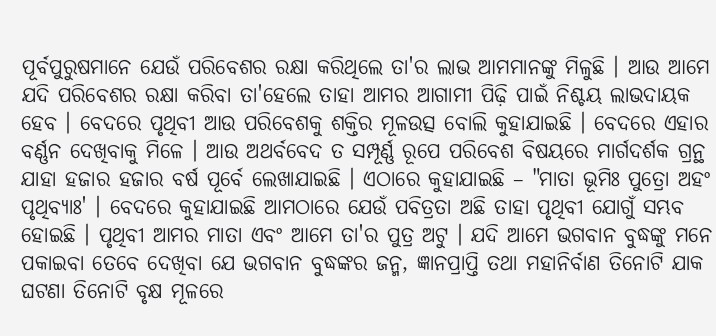ପୂର୍ବପୁରୁଷମାନେ ଯେଉଁ ପରିବେଶର ରକ୍ଷା କରିଥିଲେ ତା'ର ଲାଭ ଆମମାନଙ୍କୁ ମିଳୁଛି । ଆଉ ଆମେ ଯଦି ପରିବେଶର ରକ୍ଷା କରିବା ତା'ହେଲେ ତାହା ଆମର ଆଗାମୀ ପିଢ଼ି ପାଇଁ ନିଶ୍ଚୟ ଲାଭଦାୟକ ହେବ । ବେଦରେ ପୃଥିବୀ ଆଉ ପରିବେଶକୁ ଶକ୍ତିର ମୂଳଉତ୍ସ ବୋଲି କୁହାଯାଇଛି । ବେଦରେ ଏହାର ବର୍ଣ୍ଣନ ଦେଖିବାକୁ ମିଳେ । ଆଉ ଅଥର୍ବବେଦ ତ ସମ୍ପୂର୍ଣ୍ଣ ରୂପେ ପରିବେଶ ବିଷୟରେ ମାର୍ଗଦର୍ଶକ ଗ୍ରନ୍ଥ ଯାହା ହଜାର ହଜାର ବର୍ଷ ପୂର୍ବେ ଲେଖାଯାଇଛି । ଏଠାରେ କୁହାଯାଇଛି – "ମାତା ଭୂମିଃ ପୁତ୍ରୋ ଅହଂ ପୃଥିବ୍ୟାଃ' । ବେଦରେ କୁହାଯାଇଛି ଆମଠାରେ ଯେଉଁ ପବିତ୍ରତା ଅଛି ତାହା ପୃଥିବୀ ଯୋଗୁଁ ସମ୍ଭବ ହୋଇଛି । ପୃଥିବୀ ଆମର ମାତା ଏବଂ ଆମେ ତା'ର ପୁତ୍ର ଅଟୁ । ଯଦି ଆମେ ଭଗବାନ ବୁଦ୍ଧଙ୍କୁ ମନେ ପକାଇବା ତେବେ ଦେଖିବା ଯେ ଭଗବାନ ବୁଦ୍ଧଙ୍କର ଜନ୍ମ, ଜ୍ଞାନପ୍ରାପ୍ତି ତଥା ମହାନିର୍ବାଣ ତିନୋଟି ଯାକ ଘଟଣା ତିନୋଟି ବୃକ୍ଷ ମୂଳରେ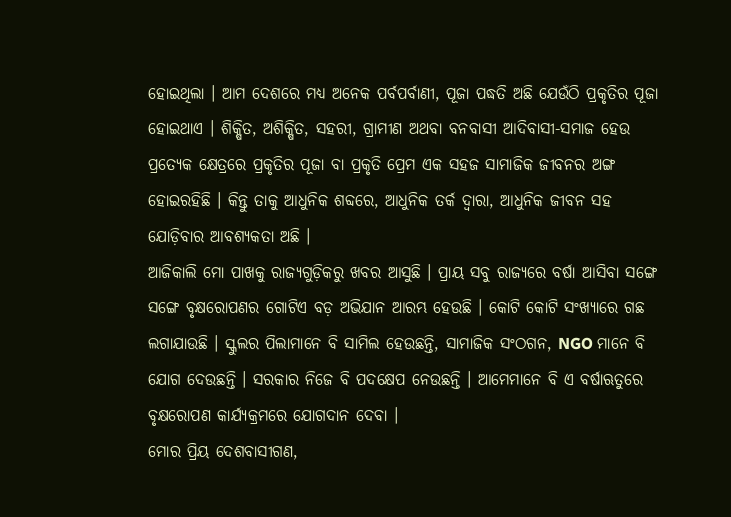ହୋଇଥିଲା । ଆମ ଦେଶରେ ମଧ୍ୟ ଅନେକ ପର୍ବପର୍ବାଣୀ, ପୂଜା ପଦ୍ଧତି ଅଛି ଯେଉଁଠି ପ୍ରକୃତିର ପୂଜା ହୋଇଥାଏ । ଶିକ୍ଷିତ, ଅଶିକ୍ଷିତ, ସହରୀ, ଗ୍ରାମୀଣ ଅଥବା ବନବାସୀ ଆଦିବାସୀ-ସମାଜ ହେଉ ପ୍ରତ୍ୟେକ କ୍ଷେତ୍ରରେ ପ୍ରକୃତିର ପୂଜା ବା ପ୍ରକୃତି ପ୍ରେମ ଏକ ସହଜ ସାମାଜିକ ଜୀବନର ଅଙ୍ଗ ହୋଇରହିଛି । କିନ୍ତୁ ତାକୁ ଆଧୁନିକ ଶବ୍ଦରେ, ଆଧୁନିକ ତର୍କ ଦ୍ୱାରା, ଆଧୁନିକ ଜୀବନ ସହ ଯୋଡ଼ିବାର ଆବଶ୍ୟକତା ଅଛି ।
ଆଜିକାଲି ମୋ ପାଖକୁ ରାଜ୍ୟଗୁଡ଼ିକରୁ ଖବର ଆସୁଛି । ପ୍ରାୟ ସବୁ ରାଜ୍ୟରେ ବର୍ଷା ଆସିବା ସଙ୍ଗେ ସଙ୍ଗେ ବୃକ୍ଷରୋପଣର ଗୋଟିଏ ବଡ଼ ଅଭିଯାନ ଆରମ୍ଭ ହେଉଛି । କୋଟି କୋଟି ସଂଖ୍ୟାରେ ଗଛ ଲଗାଯାଉଛି । ସ୍କୁଲର ପିଲାମାନେ ବି ସାମିଲ ହେଉଛନ୍ତି, ସାମାଜିକ ସଂଠଗନ, NGO ମାନେ ବି ଯୋଗ ଦେଉଛନ୍ତି । ସରକାର ନିଜେ ବି ପଦକ୍ଷେପ ନେଉଛନ୍ତି । ଆମେମାନେ ବି ଏ ବର୍ଷାଋତୁରେ ବୃକ୍ଷରୋପଣ କାର୍ଯ୍ୟକ୍ରମରେ ଯୋଗଦାନ ଦେବା ।
ମୋର ପ୍ରିୟ ଦେଶବାସୀଗଣ,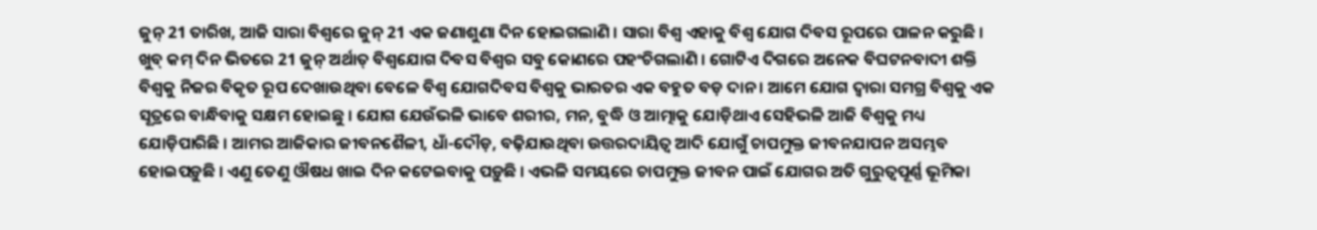ଜୁନ୍ 21 ତାରିଖ, ଆଜି ସାରା ବିଶ୍ୱରେ ଜୁନ୍ 21 ଏକ ଜଣାଶୁଣା ଦିନ ହୋଇଗଲାଣି । ସାରା ବିଶ୍ୱ ଏହାକୁ ବିଶ୍ୱ ଯୋଗ ଦିବସ ରୂପରେ ପାଳନ କରୁଛି । ଖୁବ୍ କମ୍ ଦିନ ଭିତରେ 21 ଜୁନ୍ ଅର୍ଥାତ୍ ବିଶ୍ୱଯୋଗ ଦିବସ ବିଶ୍ୱର ସବୁ କୋଣରେ ପହଂଚିଗଲାଣି । ଗୋଟିଏ ଦିଗରେ ଅନେକ ବିଘଟନବାଦୀ ଶକ୍ତି ବିଶ୍ୱକୁ ନିଜର ବିକୃତ ରୂପ ଦେଖାଉଥିବା ବେଳେ ବିଶ୍ୱ ଯୋଗଦିବସ ବିଶ୍ୱକୁ ଭାରତର ଏକ ବହୁତ ବଡ଼ ଦାନ । ଆମେ ଯୋଗ ଦ୍ୱାରା ସମଗ୍ର ବିଶ୍ୱକୁ ଏକ ସୂତ୍ରରେ ବାନ୍ଧିବାକୁ ସକ୍ଷମ ହୋଇଛୁ । ଯୋଗ ଯେଉଁଭଳି ଭାବେ ଶରୀର, ମନ, ବୁଦ୍ଧି ଓ ଆତ୍ମାକୁ ଯୋଡ଼ିଥାଏ ସେହିଭଳି ଆଜି ବିଶ୍ୱକୁ ମଧ୍ୟ ଯୋଡ଼ିପାରିଛି । ଆମର ଆଜିକାର ଜୀବନଶୈଳୀ, ଧାଁ-ଦୌଡ଼, ବଢ଼ିଯାଉଥିବା ଉତ୍ତରଦାୟିତ୍ୱ ଆଦି ଯୋଗୁଁ ଚାପମୁକ୍ତ ଜୀବନଯାପନ ଅସମ୍ଭବ ହୋଇପଡ଼ୁଛି । ଏଣୁ ତେଣୁ ଔଷଧ ଖାଇ ଦିନ କଟେଇବାକୁ ପଡ଼ୁଛି । ଏଭଳି ସମୟରେ ଚାପମୁକ୍ତ ଜୀବନ ପାଇଁ ଯୋଗର ଅତି ଗୁରୁତ୍ୱପୂର୍ଣ୍ଣ ଭୂମିକା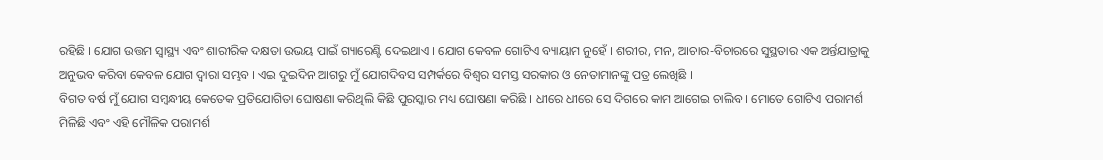ରହିଛି । ଯୋଗ ଉତ୍ତମ ସ୍ୱାସ୍ଥ୍ୟ ଏବଂ ଶାରୀରିକ ଦକ୍ଷତା ଉଭୟ ପାଇଁ ଗ୍ୟାରେଣ୍ଟି ଦେଇଥାଏ । ଯୋଗ କେବଳ ଗୋଟିଏ ବ୍ୟାୟାମ ନୁହେଁ । ଶରୀର, ମନ, ଆଚାର-ବିଚାରରେ ସୁସ୍ଥତାର ଏକ ଅର୍ନ୍ତଯାତ୍ରାକୁ ଅନୁଭବ କରିବା କେବଳ ଯୋଗ ଦ୍ୱାରା ସମ୍ଭବ । ଏଇ ଦୁଇଦିନ ଆଗରୁ ମୁଁ ଯୋଗଦିବସ ସମ୍ପର୍କରେ ବିଶ୍ୱର ସମସ୍ତ ସରକାର ଓ ନେତାମାନଙ୍କୁ ପତ୍ର ଲେଖିଛି ।
ବିଗତ ବର୍ଷ ମୁଁ ଯୋଗ ସମ୍ବନ୍ଧୀୟ କେତେକ ପ୍ରତିଯୋଗିତା ଘୋଷଣା କରିଥିଲି କିଛି ପୁରସ୍କାର ମଧ୍ୟ ଘୋଷଣା କରିଛି । ଧୀରେ ଧୀରେ ସେ ଦିଗରେ କାମ ଆଗେଇ ଚାଲିବ । ମୋତେ ଗୋଟିଏ ପରାମର୍ଶ ମିଳିଛି ଏବଂ ଏହି ମୌଳିକ ପରାମର୍ଶ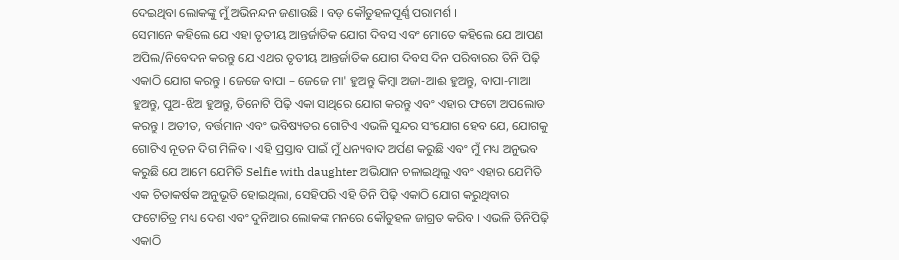ଦେଇଥିବା ଲୋକଙ୍କୁ ମୁଁ ଅଭିନନ୍ଦନ ଜଣାଉଛି । ବଡ଼ କୌତୁହଳପୂର୍ଣ୍ଣ ପରାମର୍ଶ ।
ସେମାନେ କହିଲେ ଯେ ଏହା ତୃତୀୟ ଆନ୍ତର୍ଜାତିକ ଯୋଗ ଦିବସ ଏବଂ ମୋତେ କହିଲେ ଯେ ଆପଣ ଅପିଲ/ନିବେଦନ କରନ୍ତୁ ଯେ ଏଥର ତୃତୀୟ ଆନ୍ତର୍ଜାତିକ ଯୋଗ ଦିବସ ଦିନ ପରିବାରର ତିନି ପିଢ଼ି ଏକାଠି ଯୋଗ କରନ୍ତୁ । ଜେଜେ ବାପା – ଜେଜେ ମା' ହୁଅନ୍ତୁ କିମ୍ବା ଅଜା-ଆଈ ହୁଅନ୍ତୁ, ବାପା-ମାଆ ହୁଅନ୍ତୁ, ପୁଅ-ଝିଅ ହୁଅନ୍ତୁ, ତିନୋଟି ପିଢ଼ି ଏକା ସାଥିରେ ଯୋଗ କରନ୍ତୁ ଏବଂ ଏହାର ଫଟୋ ଅପଲୋଡ କରନ୍ତୁ । ଅତୀତ, ବର୍ତ୍ତମାନ ଏବଂ ଭବିଷ୍ୟତର ଗୋଟିଏ ଏଭଳି ସୁନ୍ଦର ସଂଯୋଗ ହେବ ଯେ, ଯୋଗକୁ ଗୋଟିଏ ନୂତନ ଦିଗ ମିଳିବ । ଏହି ପ୍ରସ୍ତାବ ପାଇଁ ମୁଁ ଧନ୍ୟବାଦ ଅର୍ପଣ କରୁଛି ଏବଂ ମୁଁ ମଧ୍ୟ ଅନୁଭବ କରୁଛି ଯେ ଆମେ ଯେମିତି Selfie with daughter ଅଭିଯାନ ଚଳାଇଥିଲୁ ଏବଂ ଏହାର ଯେମିତି ଏକ ଚିତାକର୍ଷକ ଅନୁଭୂତି ହୋଇଥିଲା, ସେହିପରି ଏହି ତିନି ପିଢ଼ି ଏକାଠି ଯୋଗ କରୁଥିବାର ଫଟୋଚିତ୍ର ମଧ୍ୟ ଦେଶ ଏବଂ ଦୁନିଆର ଲୋକଙ୍କ ମନରେ କୌତୁହଳ ଜାଗ୍ରତ କରିବ । ଏଭଳି ତିନିପିଢ଼ି ଏକାଠି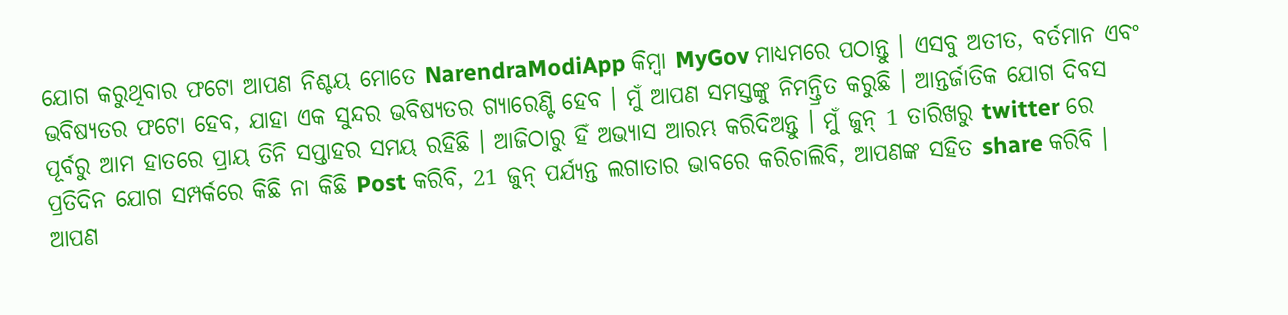ଯୋଗ କରୁଥିବାର ଫଟୋ ଆପଣ ନିଶ୍ଚୟ ମୋତେ NarendraModiApp କିମ୍ବା MyGov ମାଧ୍ୟମରେ ପଠାନ୍ତୁ । ଏସବୁ ଅତୀତ, ବର୍ତମାନ ଏବଂ ଭବିଷ୍ୟତର ଫଟୋ ହେବ, ଯାହା ଏକ ସୁନ୍ଦର ଭବିଷ୍ୟତର ଗ୍ୟାରେଣ୍ଟି ହେବ । ମୁଁ ଆପଣ ସମସ୍ତଙ୍କୁ ନିମନ୍ତ୍ରିତ କରୁଛି । ଆନ୍ତର୍ଜାତିକ ଯୋଗ ଦିବସ ପୂର୍ବରୁ ଆମ ହାତରେ ପ୍ରାୟ ତିନି ସପ୍ତାହର ସମୟ ରହିଛି । ଆଜିଠାରୁ ହିଁ ଅଭ୍ୟାସ ଆରମ୍ଭ କରିଦିଅନ୍ତୁ । ମୁଁ ଜୁନ୍ 1 ତାରିଖରୁ twitter ରେ ପ୍ରତିଦିନ ଯୋଗ ସମ୍ପର୍କରେ କିଛି ନା କିଛି Post କରିବି, 21 ଜୁନ୍ ପର୍ଯ୍ୟନ୍ତ ଲଗାତାର ଭାବରେ କରିଚାଲିବି, ଆପଣଙ୍କ ସହିତ share କରିବି । ଆପଣ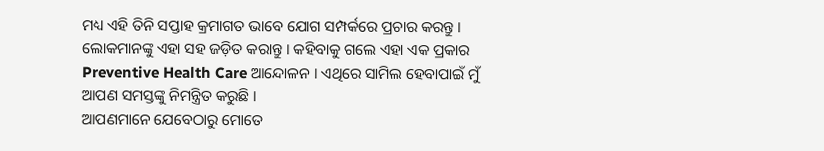ମଧ୍ୟ ଏହି ତିନି ସପ୍ତାହ କ୍ରମାଗତ ଭାବେ ଯୋଗ ସମ୍ପର୍କରେ ପ୍ରଚାର କରନ୍ତୁ । ଲୋକମାନଙ୍କୁ ଏହା ସହ ଜଡ଼ିତ କରାନ୍ତୁ । କହିବାକୁ ଗଲେ ଏହା ଏକ ପ୍ରକାର Preventive Health Care ଆନ୍ଦୋଳନ । ଏଥିରେ ସାମିଲ ହେବାପାଇଁ ମୁଁ ଆପଣ ସମସ୍ତଙ୍କୁ ନିମନ୍ତ୍ରିତ କରୁଛି ।
ଆପଣମାନେ ଯେବେଠାରୁ ମୋତେ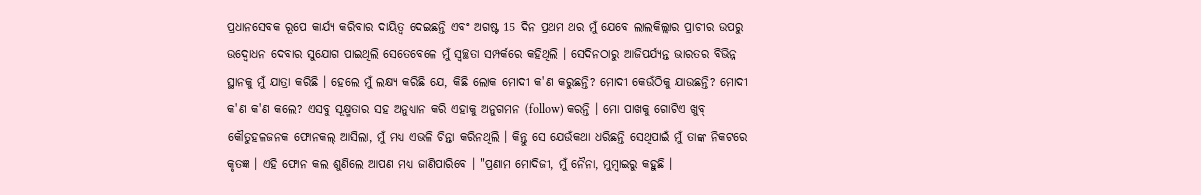ପ୍ରଧାନସେବକ ରୂପେ କାର୍ଯ୍ୟ କରିବାର ଦାୟିତ୍ୱ ଦେଇଛନ୍ତି ଏବଂ ଅଗଷ୍ଟ 15 ଦିନ ପ୍ରଥମ ଥର ମୁଁ ଯେବେ ଲାଲକିଲ୍ଲାର ପ୍ରାଚୀର ଉପରୁ ଉଦ୍ବୋଧନ ଦେବାର ସୁଯୋଗ ପାଇଥିଲି ସେତେବେଳେ ମୁଁ ସ୍ୱଚ୍ଛତା ସମ୍ପର୍କରେ କହିଥିଲି । ସେଦିନଠାରୁ ଆଜିପର୍ଯ୍ୟନ୍ତ ଭାରତର ବିଭିନ୍ନ ସ୍ଥାନକୁ ମୁଁ ଯାତ୍ରା କରିଛି । ହେଲେ ମୁଁ ଲକ୍ଷ୍ୟ କରିଛି ଯେ, କିଛି ଲୋକ ମୋଦୀ କ'ଣ କରୁଛନ୍ତି? ମୋଦୀ କେଉଁଠିକୁ ଯାଉଛନ୍ତି? ମୋଦୀ କ'ଣ କ'ଣ କଲେ? ଏସବୁ ସୂକ୍ଷ୍ମତାର ସହ ଅନୁଧ୍ୟାନ କରି ଏହାକୁ ଅନୁଗମନ (follow) କରନ୍ତି । ମୋ ପାଖକୁ ଗୋଟିଏ ଖୁବ୍ କୌତୁହଳଜନକ ଫୋନକଲ୍ ଆସିଲା, ମୁଁ ମଧ୍ୟ ଏଭଳି ଚିନ୍ତା କରିନଥିଲି । କିନ୍ତୁ ସେ ଯେଉଁକଥା ଧରିଛନ୍ତି ସେଥିପାଇଁ ମୁଁ ତାଙ୍କ ନିକଟରେ କୃତଜ୍ଞ । ଏହି ଫୋନ କଲ ଶୁଣିଲେ ଆପଣ ମଧ୍ୟ ଜାଣିପାରିବେ । "ପ୍ରଣାମ ମୋଦିଜୀ, ମୁଁ ନୈନା, ମୁମ୍ବାଇରୁ କହୁଛି ।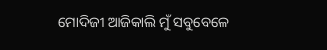ମୋଦିଜୀ ଆଜିକାଲି ମୁଁ ସବୁବେଳେ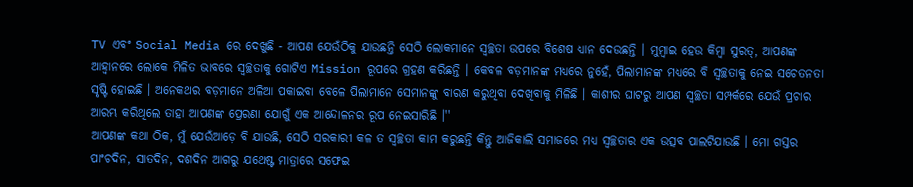TV ଏବଂ Social Media ରେ ଦେଖୁଛି - ଆପଣ ଯେଉଁଠିକୁ ଯାଉଛନ୍ତି ସେଠି ଲୋକମାନେ ସ୍ୱଚ୍ଛତା ଉପରେ ବିଶେଷ ଧ୍ୟାନ ଦେଉଛନ୍ତି । ମୁମ୍ବାଇ ହେଉ କିମ୍ବା ସୁରତ୍, ଆପଣଙ୍କ ଆହ୍ୱାନରେ ଲୋକେ ମିଳିତ ଭାବରେ ସ୍ୱଚ୍ଛତାକୁ ଗୋଟିଏ Mission ରୂପରେ ଗ୍ରହଣ କରିଛନ୍ତି । କେବଳ ବଡ଼ମାନଙ୍କ ମଧ୍ୟରେ ନୁହେଁ, ପିଲାମାନଙ୍କ ମଧ୍ୟରେ ବି ସ୍ୱଚ୍ଛତାକୁ ନେଇ ସଚେତନତା ସୃଷ୍ଟି ହୋଇଛି । ଅନେକଥର ବଡ଼ମାନେ ଅଳିଆ ପକାଇବା ବେଳେ ପିଲାମାନେ ସେମାନଙ୍କୁ ବାରଣ କରୁଥିବା ଦେଖିବାକୁ ମିଳିଛି । କାଶୀର ଘାଟରୁ ଆପଣ ସ୍ୱଚ୍ଛତା ସମ୍ପର୍କରେ ଯେଉଁ ପ୍ରଚାର ଆରମ୍ଭ କରିଥିଲେ ତାହା ଆପଣଙ୍କ ପ୍ରେରଣା ଯୋଗୁଁ ଏକ ଆନ୍ଦୋଳନର ରୂପ ନେଇସାରିଛି ।''
ଆପଣଙ୍କ କଥା ଠିକ, ମୁଁ ଯେଉଁଆଡ଼େ ବି ଯାଉଛି, ସେଠି ସରକାରୀ କଳ ତ ସ୍ୱଚ୍ଛତା କାମ କରୁଛନ୍ତି କିନ୍ତୁ ଆଜିକାଲି ସମାଜରେ ମଧ୍ୟ ସ୍ୱଚ୍ଛତାର ଏକ ଉତ୍ସବ ପାଲଟିଯାଉଛି । ମୋ ଗସ୍ତର ପାଂଚଦିନ, ସାତଦିନ, ଦଶଦିନ ଆଗରୁ ଯଥେଷ୍ଟ ମାତ୍ରାରେ ସଫେଇ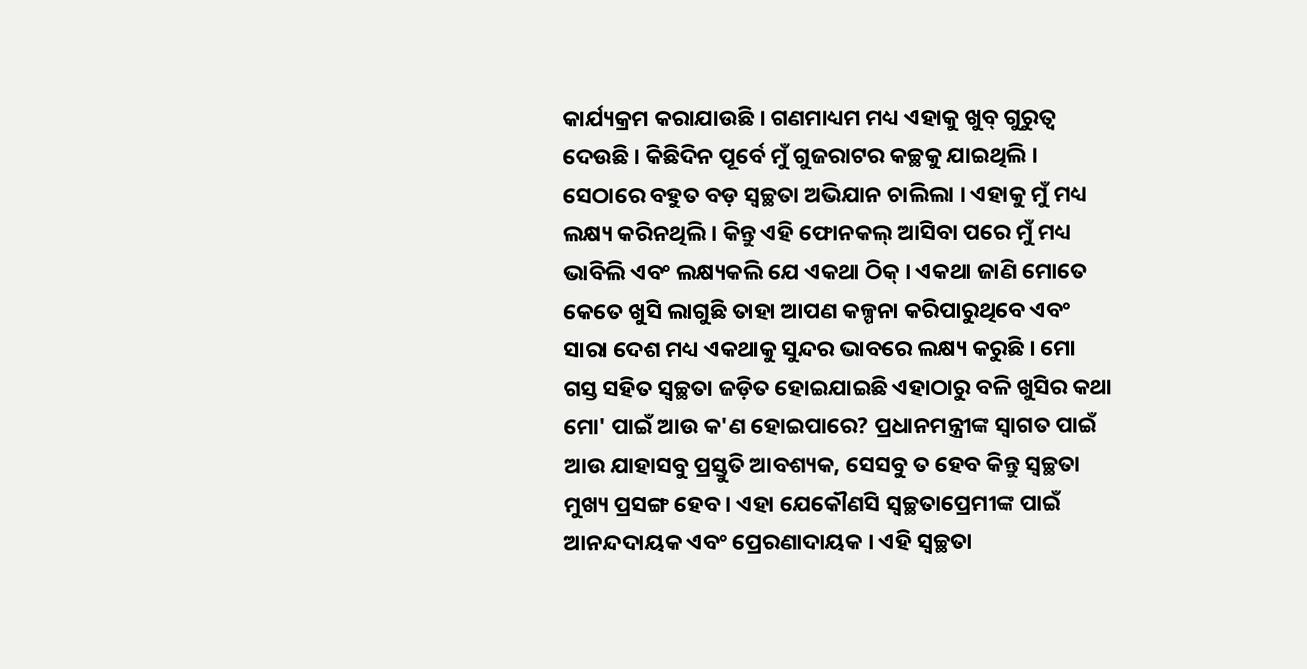କାର୍ଯ୍ୟକ୍ରମ କରାଯାଉଛି । ଗଣମାଧ୍ୟମ ମଧ୍ୟ ଏହାକୁ ଖୁବ୍ ଗୁରୁତ୍ୱ ଦେଉଛି । କିଛିଦିନ ପୂର୍ବେ ମୁଁ ଗୁଜରାଟର କଚ୍ଛକୁ ଯାଇଥିଲି । ସେଠାରେ ବହୁତ ବଡ଼ ସ୍ୱଚ୍ଛତା ଅଭିଯାନ ଚାଲିଲା । ଏହାକୁ ମୁଁ ମଧ୍ୟ ଲକ୍ଷ୍ୟ କରିନଥିଲି । କିନ୍ତୁ ଏହି ଫୋନକଲ୍ ଆସିବା ପରେ ମୁଁ ମଧ୍ୟ ଭାବିଲି ଏବଂ ଲକ୍ଷ୍ୟକଲି ଯେ ଏକଥା ଠିକ୍ । ଏକଥା ଜାଣି ମୋତେ କେତେ ଖୁସି ଲାଗୁଛି ତାହା ଆପଣ କଳ୍ପନା କରିପାରୁଥିବେ ଏବଂ ସାରା ଦେଶ ମଧ୍ୟ ଏକଥାକୁ ସୁନ୍ଦର ଭାବରେ ଲକ୍ଷ୍ୟ କରୁଛି । ମୋ ଗସ୍ତ ସହିତ ସ୍ୱଚ୍ଛତା ଜଡ଼ିତ ହୋଇଯାଇଛି ଏହାଠାରୁ ବଳି ଖୁସିର କଥା ମୋ' ପାଇଁ ଆଉ କ'ଣ ହୋଇପାରେ? ପ୍ରଧାନମନ୍ତ୍ରୀଙ୍କ ସ୍ୱାଗତ ପାଇଁ ଆଉ ଯାହାସବୁ ପ୍ରସ୍ତୁତି ଆବଶ୍ୟକ, ସେସବୁ ତ ହେବ କିନ୍ତୁ ସ୍ୱଚ୍ଛତା ମୁଖ୍ୟ ପ୍ରସଙ୍ଗ ହେବ । ଏହା ଯେକୌଣସି ସ୍ୱଚ୍ଛତାପ୍ରେମୀଙ୍କ ପାଇଁ ଆନନ୍ଦଦାୟକ ଏବଂ ପ୍ରେରଣାଦାୟକ । ଏହି ସ୍ୱଚ୍ଛତା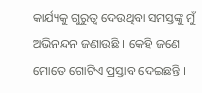କାର୍ଯ୍ୟକୁ ଗୁରୁତ୍ୱ ଦେଉଥିବା ସମସ୍ତଙ୍କୁ ମୁଁ ଅଭିନନ୍ଦନ ଜଣାଉଛି । କେହି ଜଣେ ମୋତେ ଗୋଟିଏ ପ୍ରସ୍ତାବ ଦେଇଛନ୍ତି ।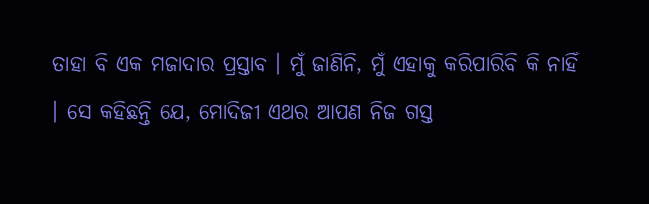ତାହା ବି ଏକ ମଜାଦାର ପ୍ରସ୍ତାବ । ମୁଁ ଜାଣିନି, ମୁଁ ଏହାକୁ କରିପାରିବି କି ନାହିଁ । ସେ କହିଛନ୍ତି ଯେ, ମୋଦିଜୀ ଏଥର ଆପଣ ନିଜ ଗସ୍ତ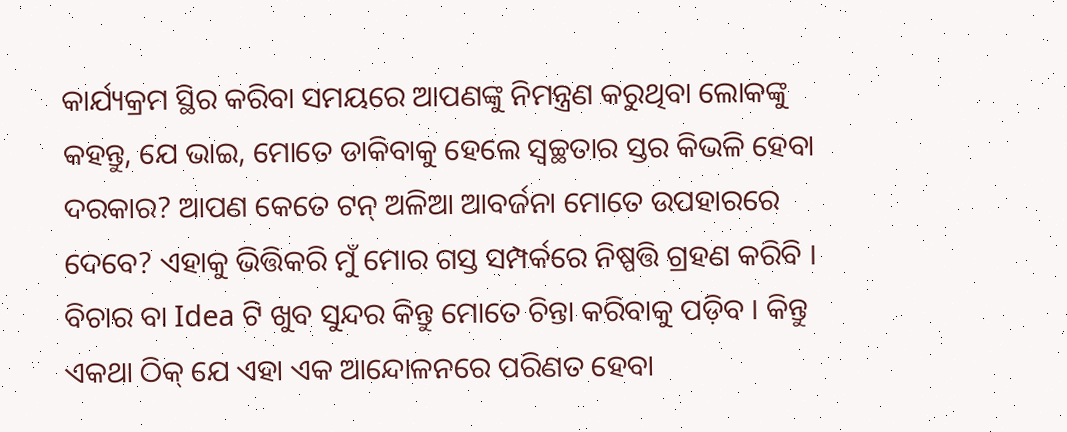କାର୍ଯ୍ୟକ୍ରମ ସ୍ଥିର କରିବା ସମୟରେ ଆପଣଙ୍କୁ ନିମନ୍ତ୍ରଣ କରୁଥିବା ଲୋକଙ୍କୁ କହନ୍ତୁ, ଯେ ଭାଇ, ମୋତେ ଡାକିବାକୁ ହେଲେ ସ୍ୱଚ୍ଛତାର ସ୍ତର କିଭଳି ହେବା ଦରକାର? ଆପଣ କେତେ ଟନ୍ ଅଳିଆ ଆବର୍ଜନା ମୋତେ ଉପହାରରେ ଦେବେ? ଏହାକୁ ଭିତ୍ତିକରି ମୁଁ ମୋର ଗସ୍ତ ସମ୍ପର୍କରେ ନିଷ୍ପତ୍ତି ଗ୍ରହଣ କରିବି । ବିଚାର ବା Idea ଟି ଖୁବ ସୁନ୍ଦର କିନ୍ତୁ ମୋତେ ଚିନ୍ତା କରିବାକୁ ପଡ଼ିବ । କିନ୍ତୁ ଏକଥା ଠିକ୍ ଯେ ଏହା ଏକ ଆନ୍ଦୋଳନରେ ପରିଣତ ହେବା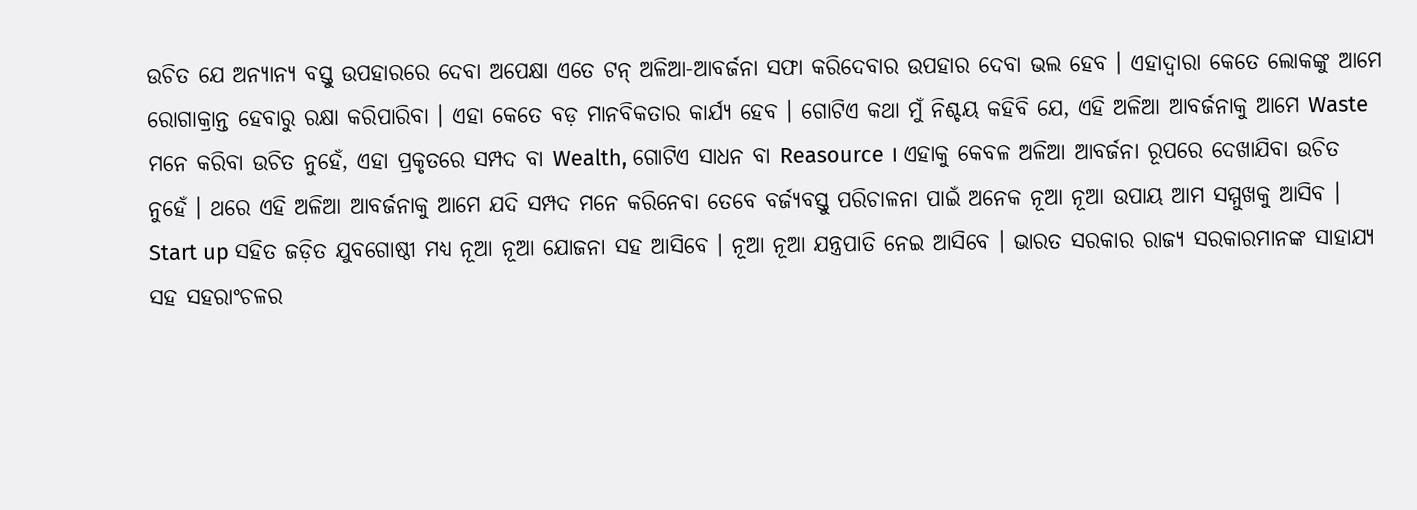ଉଚିତ ଯେ ଅନ୍ୟାନ୍ୟ ବସ୍ତୁ ଉପହାରରେ ଦେବା ଅପେକ୍ଷା ଏତେ ଟନ୍ ଅଳିଆ-ଆବର୍ଜନା ସଫା କରିଦେବାର ଉପହାର ଦେବା ଭଲ ହେବ । ଏହାଦ୍ୱାରା କେତେ ଲୋକଙ୍କୁ ଆମେ ରୋଗାକ୍ରାନ୍ତ ହେବାରୁ ରକ୍ଷା କରିପାରିବା । ଏହା କେତେ ବଡ଼ ମାନବିକତାର କାର୍ଯ୍ୟ ହେବ । ଗୋଟିଏ କଥା ମୁଁ ନିଶ୍ଚୟ କହିବି ଯେ, ଏହି ଅଳିଆ ଆବର୍ଜନାକୁ ଆମେ Waste ମନେ କରିବା ଉଚିତ ନୁହେଁ, ଏହା ପ୍ରକୃତରେ ସମ୍ପଦ ବା Wealth, ଗୋଟିଏ ସାଧନ ବା Reasource । ଏହାକୁ କେବଳ ଅଳିଆ ଆବର୍ଜନା ରୂପରେ ଦେଖାଯିବା ଉଚିତ ନୁହେଁ । ଥରେ ଏହି ଅଳିଆ ଆବର୍ଜନାକୁ ଆମେ ଯଦି ସମ୍ପଦ ମନେ କରିନେବା ତେବେ ବର୍ଜ୍ୟବସ୍ତୁ ପରିଚାଳନା ପାଇଁ ଅନେକ ନୂଆ ନୂଆ ଉପାୟ ଆମ ସମ୍ମୁଖକୁ ଆସିବ । Start up ସହିତ ଜଡ଼ିତ ଯୁବଗୋଷ୍ଠୀ ମଧ୍ୟ ନୂଆ ନୂଆ ଯୋଜନା ସହ ଆସିବେ । ନୂଆ ନୂଆ ଯନ୍ତ୍ରପାତି ନେଇ ଆସିବେ । ଭାରତ ସରକାର ରାଜ୍ୟ ସରକାରମାନଙ୍କ ସାହାଯ୍ୟ ସହ ସହରାଂଚଳର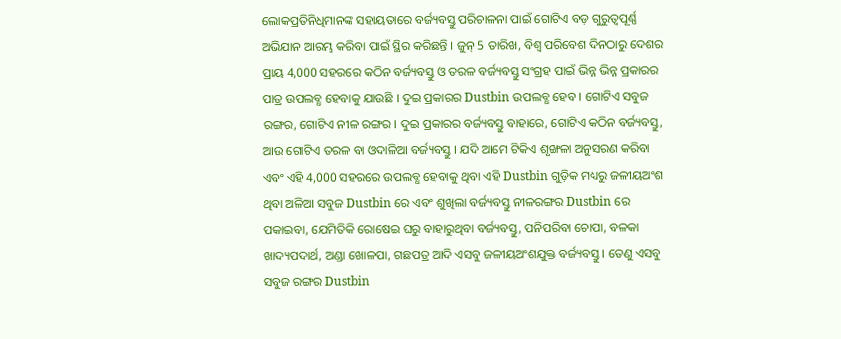ଲୋକପ୍ରତିନିଧିମାନଙ୍କ ସହାୟତାରେ ବର୍ଜ୍ୟବସ୍ତୁ ପରିଚାଳନା ପାଇଁ ଗୋଟିଏ ବଡ଼ ଗୁରୁତ୍ୱପୂର୍ଣ୍ଣ ଅଭିଯାନ ଆରମ୍ଭ କରିବା ପାଇଁ ସ୍ଥିର କରିଛନ୍ତି । ଜୁନ୍ 5 ତାରିଖ, ବିଶ୍ୱ ପରିବେଶ ଦିନଠାରୁ ଦେଶର ପ୍ରାୟ 4,000 ସହରରେ କଠିନ ବର୍ଜ୍ୟବସ୍ତୁ ଓ ତରଳ ବର୍ଜ୍ୟବସ୍ତୁ ସଂଗ୍ରହ ପାଇଁ ଭିନ୍ନ ଭିନ୍ନ ପ୍ରକାରର ପାତ୍ର ଉପଲବ୍ଧ ହେବାକୁ ଯାଉଛି । ଦୁଇ ପ୍ରକାରର Dustbin ଉପଲବ୍ଧ ହେବ । ଗୋଟିଏ ସବୁଜ ରଙ୍ଗର, ଗୋଟିଏ ନୀଳ ରଙ୍ଗର । ଦୁଇ ପ୍ରକାରର ବର୍ଜ୍ୟବସ୍ତୁ ବାହାରେ, ଗୋଟିଏ କଠିନ ବର୍ଜ୍ୟବସ୍ତୁ, ଆଉ ଗୋଟିଏ ତରଳ ବା ଓଦାଳିଆ ବର୍ଜ୍ୟବସ୍ତୁ । ଯଦି ଆମେ ଟିକିଏ ଶୃଙ୍ଖଳା ଅନୁସରଣ କରିବା ଏବଂ ଏହି 4,000 ସହରରେ ଉପଲବ୍ଧ ହେବାକୁ ଥିବା ଏହି Dustbin ଗୁଡ଼ିକ ମଧ୍ୟରୁ ଜଳୀୟଅଂଶ ଥିବା ଅଳିଆ ସବୁଜ Dustbin ରେ ଏବଂ ଶୁଖିଲା ବର୍ଜ୍ୟବସ୍ତୁ ନୀଳରଙ୍ଗର Dustbin ରେ ପକାଇବା, ଯେମିତିକି ରୋଷେଇ ଘରୁ ବାହାରୁଥିବା ବର୍ଜ୍ୟବସ୍ତୁ, ପନିପରିବା ଚୋପା, ବଳକା ଖାଦ୍ୟପଦାର୍ଥ, ଅଣ୍ଡା ଖୋଳପା, ଗଛପତ୍ର ଆଦି ଏସବୁ ଜଳୀୟଅଂଶଯୁକ୍ତ ବର୍ଜ୍ୟବସ୍ତୁ । ତେଣୁ ଏସବୁ ସବୁଜ ରଙ୍ଗର Dustbin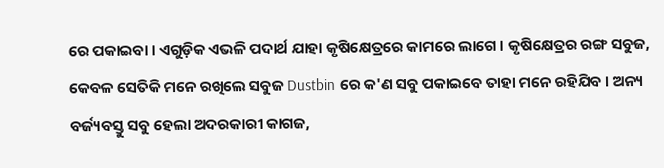ରେ ପକାଇବା । ଏଗୁଡ଼ିକ ଏଭଳି ପଦାର୍ଥ ଯାହା କୃଷିକ୍ଷେତ୍ରରେ କାମରେ ଲାଗେ । କୃଷିକ୍ଷେତ୍ରର ରଙ୍ଗ ସବୁଜ, କେବଳ ସେତିକି ମନେ ରଖିଲେ ସବୁଜ Dustbin ରେ କ'ଣ ସବୁ ପକାଇବେ ତାହା ମନେ ରହିଯିବ । ଅନ୍ୟ ବର୍ଜ୍ୟବସ୍ତୁ ସବୁ ହେଲା ଅଦରକାରୀ କାଗଜ,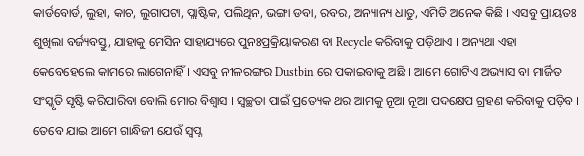କାର୍ଡବୋର୍ଡ, ଲୁହା, କାଚ, ଲୁଗାପଟା, ପ୍ଲାଷ୍ଟିକ, ପଲିଥିନ, ଭଙ୍ଗା ଡବା, ରବର, ଅନ୍ୟାନ୍ୟ ଧାତୁ, ଏମିତି ଅନେକ କିଛି । ଏସବୁ ପ୍ରାୟତଃ ଶୁଖିଲା ବର୍ଜ୍ୟବସ୍ତୁ, ଯାହାକୁ ମେସିନ ସାହାଯ୍ୟରେ ପୁନଃପ୍ରକ୍ରିୟାକରଣ ବା Recycle କରିବାକୁ ପଡ଼ିଥାଏ । ଅନ୍ୟଥା ଏହା କେବେହେଲେ କାମରେ ଲାଗେନାହିଁ । ଏସବୁ ନୀଳରଙ୍ଗର Dustbin ରେ ପକାଇବାକୁ ଅଛି । ଆମେ ଗୋଟିଏ ଅଭ୍ୟାସ ବା ମାର୍ଜିତ ସଂସ୍କୃତି ସୃଷ୍ଟି କରିପାରିବା ବୋଲି ମୋର ବିଶ୍ୱାସ । ସ୍ୱଚ୍ଛତା ପାଇଁ ପ୍ରତ୍ୟେକ ଥର ଆମକୁ ନୂଆ ନୂଆ ପଦକ୍ଷେପ ଗ୍ରହଣ କରିବାକୁ ପଡ଼ିବ । ତେବେ ଯାଇ ଆମେ ଗାନ୍ଧିଜୀ ଯେଉଁ ସ୍ୱପ୍ନ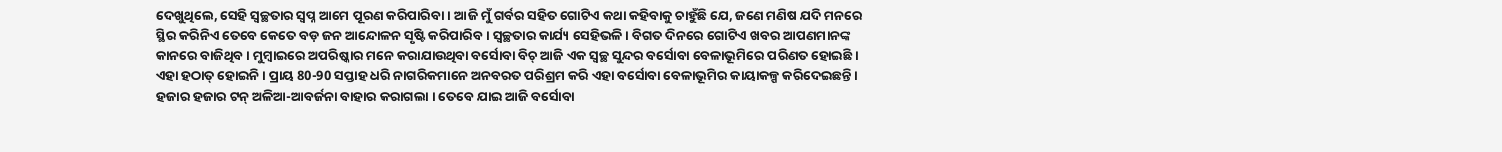ଦେଖୁଥିଲେ, ସେହି ସ୍ୱଚ୍ଛତାର ସ୍ୱପ୍ନ ଆମେ ପୂରଣ କରିପାରିବା । ଆଜି ମୁଁ ଗର୍ବର ସହିତ ଗୋଟିଏ କଥା କହିବାକୁ ଚାହୁଁଛି ଯେ, ଜଣେ ମଣିଷ ଯଦି ମନରେ ସ୍ଥିର କରିନିଏ ତେବେ କେତେ ବଡ଼ ଜନ ଆନ୍ଦୋଳନ ସୃଷ୍ଟି କରିପାରିବ । ସ୍ୱଚ୍ଛତାର କାର୍ଯ୍ୟ ସେହିଭଳି । ବିଗତ ଦିନରେ ଗୋଟିଏ ଖବର ଆପଣମାନଙ୍କ କାନରେ ବାଜିଥିବ । ମୁମ୍ବାଇରେ ଅପରିଷ୍କାର ମନେ କରାଯାଉଥିବା ବର୍ସୋବା ବିଚ୍ ଆଜି ଏକ ସ୍ୱଚ୍ଛ ସୁନ୍ଦର ବର୍ସୋବା ବେଳାଭୂମିରେ ପରିଣତ ହୋଇଛି । ଏହା ହଠାତ୍ ହୋଇନି । ପ୍ରାୟ 80-90 ସପ୍ତାହ ଧରି ନାଗରିକମାନେ ଅନବରତ ପରିଶ୍ରମ କରି ଏହା ବର୍ସୋବା ବେଳାଭୂମିର କାୟାକଳ୍ପ କରିଦେଇଛନ୍ତି । ହଜାର ହଜାର ଟନ୍ ଅଳିଆ-ଆବର୍ଜନା ବାହାର କରାଗଲା । ତେବେ ଯାଇ ଆଜି ବର୍ସୋବା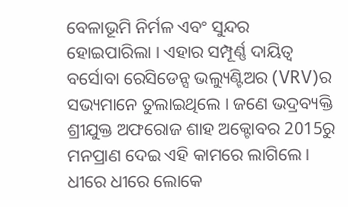ବେଳାଭୂମି ନିର୍ମଳ ଏବଂ ସୁନ୍ଦର ହୋଇପାରିଲା । ଏହାର ସମ୍ପୂର୍ଣ୍ଣ ଦାୟିତ୍ୱ ବର୍ସୋବା ରେସିଡେନ୍ସ ଭଲ୍ୟୁଣ୍ଟିଅର (VRV)ର ସଭ୍ୟମାନେ ତୁଲାଇଥିଲେ । ଜଣେ ଭଦ୍ରବ୍ୟକ୍ତି ଶ୍ରୀଯୁକ୍ତ ଅଫରୋଜ ଶାହ ଅକ୍ଟୋବର 2015ରୁ ମନପ୍ରାଣ ଦେଇ ଏହି କାମରେ ଲାଗିଲେ । ଧୀରେ ଧୀରେ ଲୋକେ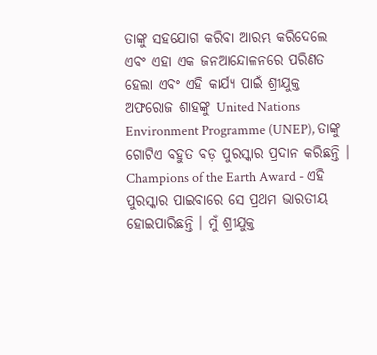ତାଙ୍କୁ ସହଯୋଗ କରିବା ଆରମ୍ଭ କରିଦେଲେ ଏବଂ ଏହା ଏକ ଜନଆନ୍ଦୋଳନରେ ପରିଣତ ହେଲା ଏବଂ ଏହି କାର୍ଯ୍ୟ ପାଇଁ ଶ୍ରୀଯୁକ୍ତ ଅଫରୋଜ ଶାହଙ୍କୁ United Nations Environment Programme (UNEP), ତାଙ୍କୁ ଗୋଟିଏ ବହୁତ ବଡ଼ ପୁରସ୍କାର ପ୍ରଦାନ କରିଛନ୍ତି । Champions of the Earth Award - ଏହି ପୁରସ୍କାର ପାଇବାରେ ସେ ପ୍ରଥମ ଭାରତୀୟ ହୋଇପାରିଛନ୍ତି । ମୁଁ ଶ୍ରୀଯୁକ୍ତ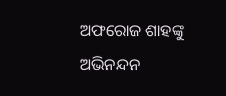ଅଫରୋଜ ଶାହଙ୍କୁ ଅଭିନନ୍ଦନ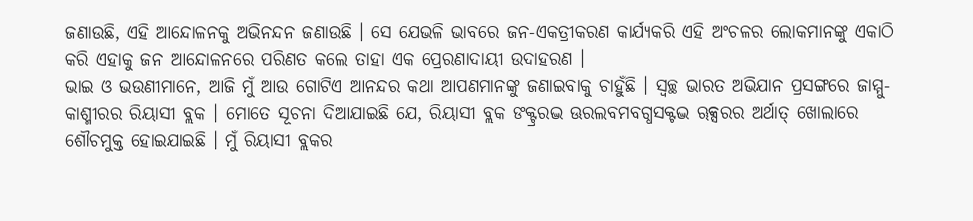ଜଣାଉଛି, ଏହି ଆନ୍ଦୋଳନକୁ ଅଭିନନ୍ଦନ ଜଣାଉଛି । ସେ ଯେଭଳି ଭାବରେ ଜନ-ଏକତ୍ରୀକରଣ କାର୍ଯ୍ୟକରି ଏହି ଅଂଚଳର ଲୋକମାନଙ୍କୁ ଏକାଠି କରି ଏହାକୁ ଜନ ଆନ୍ଦୋଳନରେ ପରିଣତ କଲେ ତାହା ଏକ ପ୍ରେରଣାଦାୟୀ ଉଦାହରଣ ।
ଭାଇ ଓ ଭଉଣୀମାନେ, ଆଜି ମୁଁ ଆଉ ଗୋଟିଏ ଆନନ୍ଦର କଥା ଆପଣମାନଙ୍କୁ ଜଣାଇବାକୁ ଚାହୁଁଛି । ସ୍ୱଚ୍ଛ ଭାରତ ଅଭିଯାନ ପ୍ରସଙ୍ଗରେ ଜାମ୍ମୁ-କାଶ୍ମୀରର ରିୟାସୀ ବ୍ଲକ । ମୋତେ ସୂଚନା ଦିଆଯାଇଛି ଯେ, ରିୟାସୀ ବ୍ଲକ ଙକ୍ଟ୍ରରଦ୍ଭ ଊରଲବମବଗ୍ଧସକ୍ଟଦ୍ଭ ୠକ୍ସରର ଅର୍ଥାତ୍ ଖୋଲାରେ ଶୌଚମୁକ୍ତ ହୋଇଯାଇଛି । ମୁଁ ରିୟାସୀ ବ୍ଲକର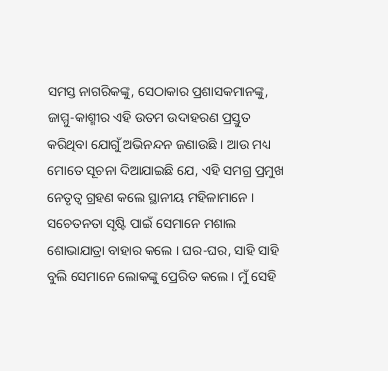ସମସ୍ତ ନାଗରିକଙ୍କୁ, ସେଠାକାର ପ୍ରଶାସକମାନଙ୍କୁ, ଜାମ୍ମୁ-କାଶ୍ମୀର ଏହି ଉତମ ଉଦାହରଣ ପ୍ରସ୍ତୁତ କରିଥିବା ଯୋଗୁଁ ଅଭିନନ୍ଦନ ଜଣାଉଛି । ଆଉ ମଧ୍ୟ ମୋତେ ସୂଚନା ଦିଆଯାଇଛି ଯେ, ଏହି ସମଗ୍ର ପ୍ରମୁଖ ନେତୃତ୍ୱ ଗ୍ରହଣ କଲେ ସ୍ଥାନୀୟ ମହିଳାମାନେ । ସଚେତନତା ସୃଷ୍ଟି ପାଇଁ ସେମାନେ ମଶାଲ ଶୋଭାଯାତ୍ରା ବାହାର କଲେ । ଘର-ଘର, ସାହି ସାହି ବୁଲି ସେମାନେ ଲୋକଙ୍କୁ ପ୍ରେରିତ କଲେ । ମୁଁ ସେହି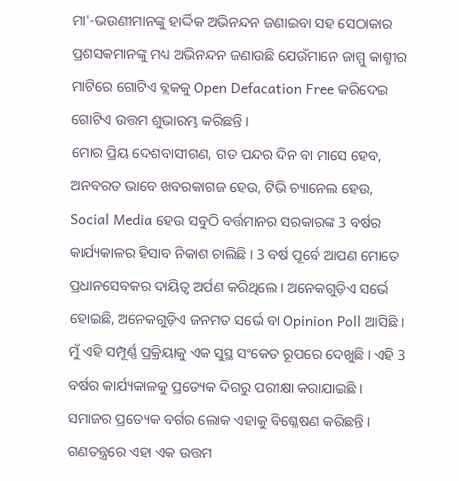ମା'-ଭଉଣୀମାନଙ୍କୁ ହାର୍ଦ୍ଦିକ ଅଭିନନ୍ଦନ ଜଣାଇବା ସହ ସେଠାକାର ପ୍ରଶସକମାନଙ୍କୁ ମଧ୍ୟ ଅଭିନନ୍ଦନ ଜଣାଉଛି ଯେଉଁମାନେ ଜାମ୍ମୁ କାଶ୍ମୀର ମାଟିରେ ଗୋଟିଏ ବ୍ଲକକୁ Open Defacation Free କରିଦେଇ ଗୋଟିଏ ଉତ୍ତମ ଶୁଭାରମ୍ଭ କରିଛନ୍ତି ।
ମୋର ପ୍ରିୟ ଦେଶବାସୀଗଣ, ଗତ ପନ୍ଦର ଦିନ ବା ମାସେ ହେବ, ଅନବରତ ଭାବେ ଖବରକାଗଜ ହେଉ, ଟିଭି ଚ୍ୟାନେଲ ହେଉ, Social Media ହେଉ ସବୁଠି ବର୍ତ୍ତମାନର ସରକାରଙ୍କ 3 ବର୍ଷର କାର୍ଯ୍ୟକାଳର ହିସାବ ନିକାଶ ଚାଲିଛି । 3 ବର୍ଷ ପୂର୍ବେ ଆପଣ ମୋତେ ପ୍ରଧାନସେବକର ଦାୟିତ୍ୱ ଅର୍ପଣ କରିଥିଲେ । ଅନେକଗୁଡ଼ିଏ ସର୍ଭେ ହୋଇଛି, ଅନେକଗୁଡ଼ିଏ ଜନମତ ସର୍ଭେ ବା Opinion Poll ଆସିଛି । ମୁଁ ଏହି ସମ୍ପୂର୍ଣ୍ଣ ପ୍ରକ୍ରିୟାକୁ ଏକ ସୁସ୍ଥ ସଂକେତ ରୂପରେ ଦେଖୁଛି । ଏହି 3 ବର୍ଷର କାର୍ଯ୍ୟକାଳକୁ ପ୍ରତ୍ୟେକ ଦିଗରୁ ପରୀକ୍ଷା କରାଯାଇଛି । ସମାଜର ପ୍ରତ୍ୟେକ ବର୍ଗର ଲୋକ ଏହାକୁ ବିଶ୍ଳେଷଣ କରିଛନ୍ତି । ଗଣତନ୍ତ୍ରରେ ଏହା ଏକ ଉତ୍ତମ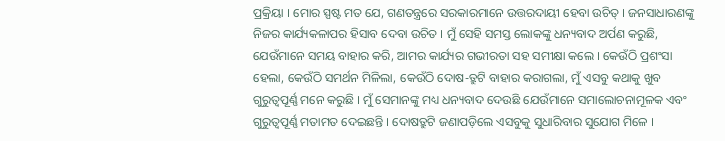ପ୍ରକ୍ରିୟା । ମୋର ସ୍ପଷ୍ଟ ମତ ଯେ, ଗଣତନ୍ତ୍ରରେ ସରକାରମାନେ ଉତ୍ତରଦାୟୀ ହେବା ଉଚିତ୍ । ଜନସାଧାରଣଙ୍କୁ ନିଜର କାର୍ଯ୍ୟକଳାପର ହିସାବ ଦେବା ଉଚିତ । ମୁଁ ସେହି ସମସ୍ତ ଲୋକଙ୍କୁ ଧନ୍ୟବାଦ ଅର୍ପଣ କରୁଛି, ଯେଉଁମାନେ ସମୟ ବାହାର କରି, ଆମର କାର୍ଯ୍ୟର ଗଭୀରତା ସହ ସମୀକ୍ଷା କଲେ । କେଉଁଠି ପ୍ରଶଂସା ହେଲା, କେଉଁଠି ସମର୍ଥନ ମିଳିଲା, କେଉଁଠି ଦୋଷ-ତ୍ରୁଟି ବାହାର କରାଗଲା, ମୁଁ ଏସବୁ କଥାକୁ ଖୁବ ଗୁରୁତ୍ୱପୂର୍ଣ୍ଣ ମନେ କରୁଛି । ମୁଁ ସେମାନଙ୍କୁ ମଧ୍ୟ ଧନ୍ୟବାଦ ଦେଉଛି ଯେଉଁମାନେ ସମାଲୋଚନାମୂଳକ ଏବଂ ଗୁରୁତ୍ୱପୂର୍ଣ୍ଣ ମତାମତ ଦେଇଛନ୍ତି । ଦୋଷତ୍ରୁଟି ଜଣାପଡ଼ିଲେ ଏସବୁକୁ ସୁଧାରିବାର ସୁଯୋଗ ମିଳେ ।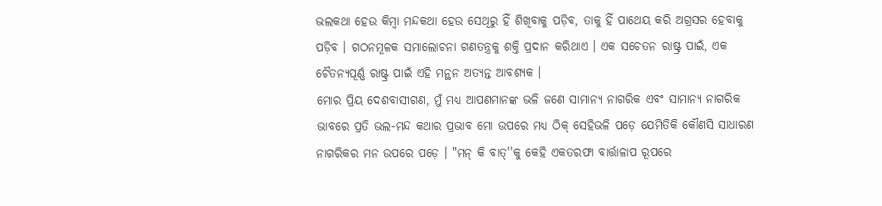ଭଲକଥା ହେଉ କିମ୍ବା ମନ୍ଦକଥା ହେଉ ସେଥିରୁ ହିଁ ଶିଖିବାକୁ ପଡ଼ିବ, ତାକୁ ହିଁ ପାଥେୟ କରି ଅଗ୍ରସର ହେବାକୁ ପଡ଼ିବ । ଗଠନମୂଳକ ସମାଲୋଚନା ଗଣତନ୍ତ୍ରକୁ ଶକ୍ତି ପ୍ରଦାନ କରିଥାଏ । ଏକ ସଚେତନ ରାଷ୍ଟ୍ର ପାଇଁ, ଏକ ଚୈତନ୍ୟପୂର୍ଣ୍ଣ ରାଷ୍ଟ୍ର ପାଇଁ ଏହି ମନ୍ଥନ ଅତ୍ୟନ୍ତ ଆବଶ୍ୟକ ।
ମୋର ପ୍ରିୟ ଦେଶବାସୀଗଣ, ମୁଁ ମଧ୍ୟ ଆପଣମାନଙ୍କ ଭଳି ଜଣେ ସାମାନ୍ୟ ନାଗରିକ ଏବଂ ସାମାନ୍ୟ ନାଗରିକ ଭାବରେ ପ୍ରତି ଭଲ-ମନ୍ଦ କଥାର ପ୍ରଭାବ ମୋ ଉପରେ ମଧ୍ୟ ଠିକ୍ ସେହିଭଳି ପଡ଼େ ଯେମିତିକି କୌଣସି ସାଧାରଣ ନାଗରିକର ମନ ଉପରେ ପଡ଼େ । "ମନ୍ କି ବାତ୍''କୁ କେହି ଏକତରଫା ବାର୍ତ୍ତାଳାପ ରୂପରେ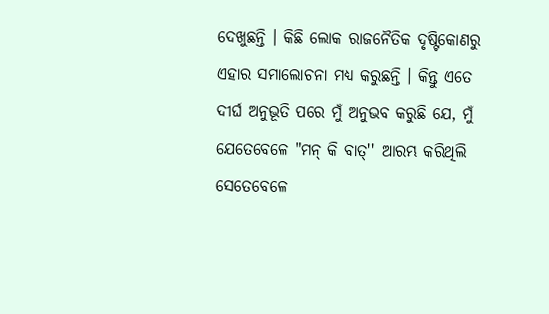ଦେଖୁଛନ୍ତି । କିଛି ଲୋକ ରାଜନୈତିକ ଦୃଷ୍ଟିକୋଣରୁ ଏହାର ସମାଲୋଚନା ମଧ୍ୟ କରୁଛନ୍ତି । କିନ୍ତୁ ଏତେ ଦୀର୍ଘ ଅନୁଭୂତି ପରେ ମୁଁ ଅନୁଭବ କରୁଛି ଯେ, ମୁଁ ଯେତେବେଳେ "ମନ୍ କି ବାତ୍'' ଆରମ୍ଭ କରିଥିଲି ସେତେବେଳେ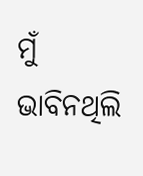ମୁଁ ଭାବିନଥିଲି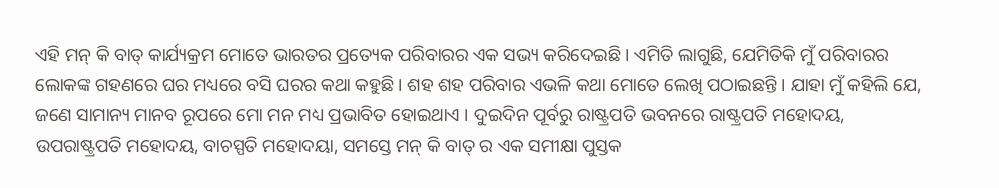ଏହି ମନ୍ କି ବାତ୍ କାର୍ଯ୍ୟକ୍ରମ ମୋତେ ଭାରତର ପ୍ରତ୍ୟେକ ପରିବାରର ଏକ ସଭ୍ୟ କରିଦେଇଛି । ଏମିତି ଲାଗୁଛି, ଯେମିତିକି ମୁଁ ପରିବାରର ଲୋକଙ୍କ ଗହଣରେ ଘର ମଧ୍ୟରେ ବସି ଘରର କଥା କହୁଛି । ଶହ ଶହ ପରିବାର ଏଭଳି କଥା ମୋତେ ଲେଖି ପଠାଇଛନ୍ତି । ଯାହା ମୁଁ କହିଲି ଯେ, ଜଣେ ସାମାନ୍ୟ ମାନବ ରୂପରେ ମୋ ମନ ମଧ୍ୟ ପ୍ରଭାବିତ ହୋଇଥାଏ । ଦୁଇଦିନ ପୂର୍ବରୁ ରାଷ୍ଟ୍ରପତି ଭବନରେ ରାଷ୍ଟ୍ରପତି ମହୋଦୟ, ଉପରାଷ୍ଟ୍ରପତି ମହୋଦୟ, ବାଚସ୍ପତି ମହୋଦୟା, ସମସ୍ତେ ମନ୍ କି ବାତ୍ ର ଏକ ସମୀକ୍ଷା ପୁସ୍ତକ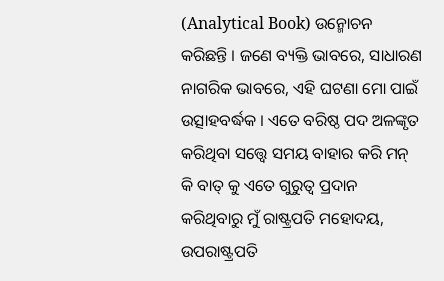(Analytical Book) ଉନ୍ମୋଚନ କରିଛନ୍ତି । ଜଣେ ବ୍ୟକ୍ତି ଭାବରେ, ସାଧାରଣ ନାଗରିକ ଭାବରେ, ଏହି ଘଟଣା ମୋ ପାଇଁ ଉତ୍ସାହବର୍ଦ୍ଧକ । ଏତେ ବରିଷ୍ଠ ପଦ ଅଳଙ୍କୃତ କରିଥିବା ସତ୍ତ୍ୱେ ସମୟ ବାହାର କରି ମନ୍ କି ବାତ୍ କୁ ଏତେ ଗୁରୁତ୍ୱ ପ୍ରଦାନ କରିଥିବାରୁ ମୁଁ ରାଷ୍ଟ୍ରପତି ମହୋଦୟ, ଉପରାଷ୍ଟ୍ରପତି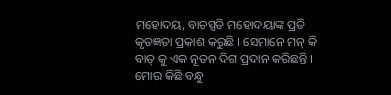ମହୋଦୟ, ବାଚସ୍ପତି ମହୋଦୟାଙ୍କ ପ୍ରତି କୃତଜ୍ଞତା ପ୍ରକାଶ କରୁଛି । ସେମାନେ ମନ୍ କି ବାତ୍ କୁ ଏକ ନୂତନ ଦିଗ ପ୍ରଦାନ କରିଛନ୍ତି । ମୋର କିଛି ବନ୍ଧୁ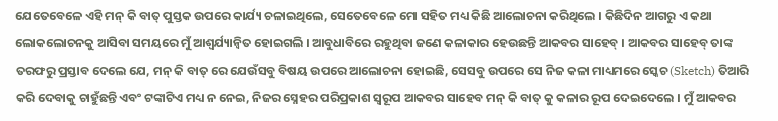ଯେତେବେଳେ ଏହି ମନ୍ କି ବାତ୍ ପୁସ୍ତକ ଉପରେ କାର୍ଯ୍ୟ ଚଳାଇଥିଲେ, ସେତେବେଳେ ମୋ ସହିତ ମଧ୍ୟ କିଛି ଆଲୋଚନା କରିଥିଲେ । କିଛିଦିନ ଆଗରୁ ଏ କଥା ଲୋକଲୋଚନକୁ ଆସିବା ସମୟରେ ମୁଁ ଆଶ୍ୱର୍ଯ୍ୟାନ୍ୱିତ ହୋଇଗଲି । ଆବୁଧାବିରେ ରହୁଥିବା ଜଣେ କଳାକାର ହେଉଛନ୍ତି ଆକବର ସାହେବ୍ । ଆକବର ସାହେବ୍ ତାଙ୍କ ତରଫରୁ ପ୍ରସ୍ତାବ ଦେଲେ ଯେ, ମନ୍ କି ବାତ୍ ରେ ଯେଉଁସବୁ ବିଷୟ ଉପରେ ଆଲୋଚନା ହୋଇଛି, ସେସବୁ ଉପରେ ସେ ନିଜ କଳା ମାଧ୍ୟମରେ ସ୍କେଚ (Sketch) ତିଆରି କରି ଦେବାକୁ ଚାହୁଁଛନ୍ତି ଏବଂ ଟଙ୍କାଟିଏ ମଧ୍ୟ ନ ନେଇ, ନିଜର ସ୍ନେହର ପରିପ୍ରକାଶ ସ୍ୱରୂପ ଆକବର ସାହେବ ମନ୍ କି ବାତ୍ କୁ କଳାର ରୂପ ଦେଇଦେଲେ । ମୁଁ ଆକବର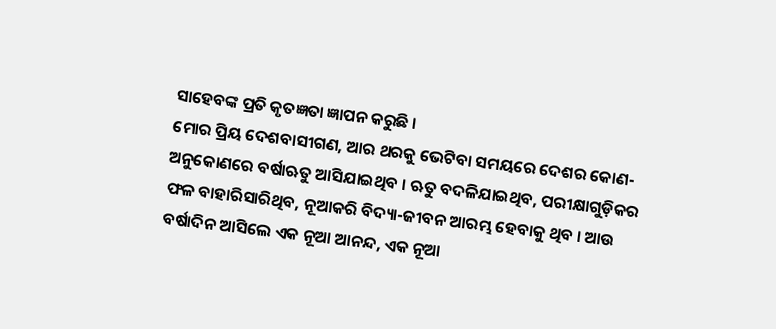ସାହେବଙ୍କ ପ୍ରତି କୃତଜ୍ଞତା ଜ୍ଞାପନ କରୁଛି ।
ମୋର ପ୍ରିୟ ଦେଶବାସୀଗଣ, ଆର ଥରକୁ ଭେଟିବା ସମୟରେ ଦେଶର କୋଣ-ଅନୁକୋଣରେ ବର୍ଷାଋତୁ ଆସିଯାଇଥିବ । ଋତୁ ବଦଳିଯାଇଥିବ, ପରୀକ୍ଷାଗୁଡ଼ିକର ଫଳ ବାହାରିସାରିଥିବ, ନୂଆକରି ବିଦ୍ୟା-ଜୀବନ ଆରମ୍ଭ ହେବାକୁ ଥିବ । ଆଉ ବର୍ଷାଦିନ ଆସିଲେ ଏକ ନୂଆ ଆନନ୍ଦ, ଏକ ନୂଆ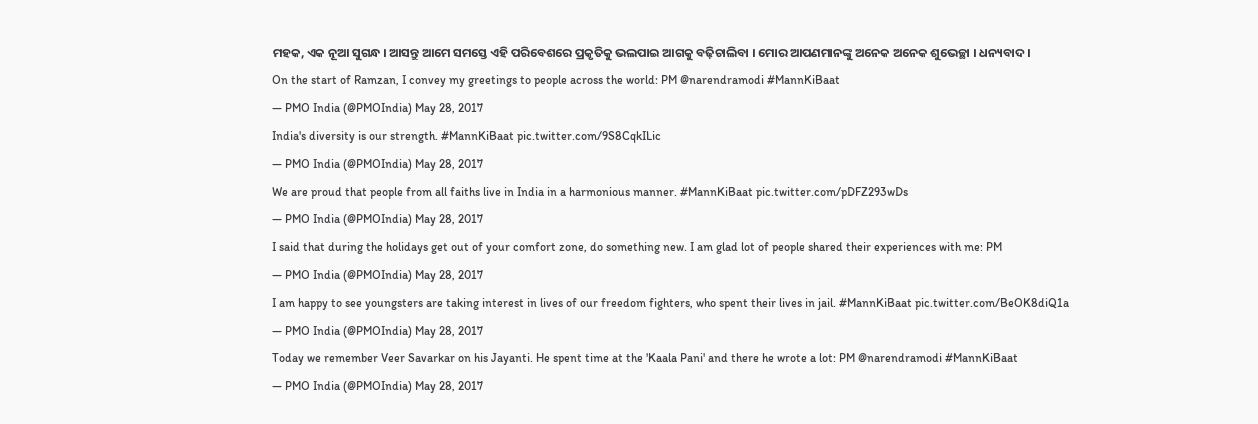ମହକ, ଏକ ନୂଆ ସୁଗନ୍ଧ । ଆସନ୍ତୁ ଆମେ ସମସ୍ତେ ଏହି ପରିବେଶରେ ପ୍ରକୃତିକୁ ଭଲପାଇ ଆଗକୁ ବଢ଼ିଚାଲିବା । ମୋର ଆପଣମାନଙ୍କୁ ଅନେକ ଅନେକ ଶୁଭେଚ୍ଛା । ଧନ୍ୟବାଦ ।
On the start of Ramzan, I convey my greetings to people across the world: PM @narendramodi #MannKiBaat
— PMO India (@PMOIndia) May 28, 2017
India's diversity is our strength. #MannKiBaat pic.twitter.com/9S8CqkILic
— PMO India (@PMOIndia) May 28, 2017
We are proud that people from all faiths live in India in a harmonious manner. #MannKiBaat pic.twitter.com/pDFZ293wDs
— PMO India (@PMOIndia) May 28, 2017
I said that during the holidays get out of your comfort zone, do something new. I am glad lot of people shared their experiences with me: PM
— PMO India (@PMOIndia) May 28, 2017
I am happy to see youngsters are taking interest in lives of our freedom fighters, who spent their lives in jail. #MannKiBaat pic.twitter.com/BeOK8diQ1a
— PMO India (@PMOIndia) May 28, 2017
Today we remember Veer Savarkar on his Jayanti. He spent time at the 'Kaala Pani' and there he wrote a lot: PM @narendramodi #MannKiBaat
— PMO India (@PMOIndia) May 28, 2017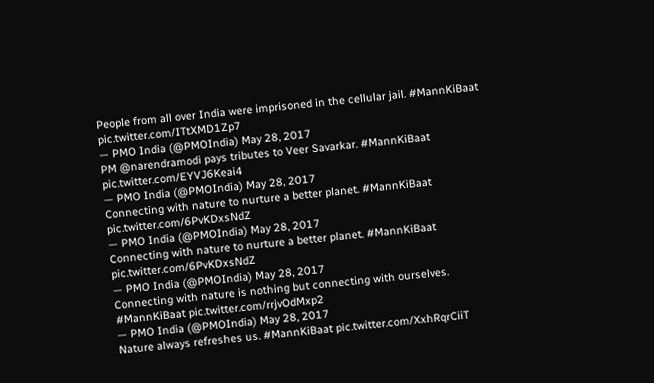People from all over India were imprisoned in the cellular jail. #MannKiBaat pic.twitter.com/ITtXMD1Zp7
— PMO India (@PMOIndia) May 28, 2017
PM @narendramodi pays tributes to Veer Savarkar. #MannKiBaat pic.twitter.com/EYVJ6Keai4
— PMO India (@PMOIndia) May 28, 2017
Connecting with nature to nurture a better planet. #MannKiBaat pic.twitter.com/6PvKDxsNdZ
— PMO India (@PMOIndia) May 28, 2017
Connecting with nature to nurture a better planet. #MannKiBaat pic.twitter.com/6PvKDxsNdZ
— PMO India (@PMOIndia) May 28, 2017
Connecting with nature is nothing but connecting with ourselves. #MannKiBaat pic.twitter.com/rrjvOdMxp2
— PMO India (@PMOIndia) May 28, 2017
Nature always refreshes us. #MannKiBaat pic.twitter.com/XxhRqrCiiT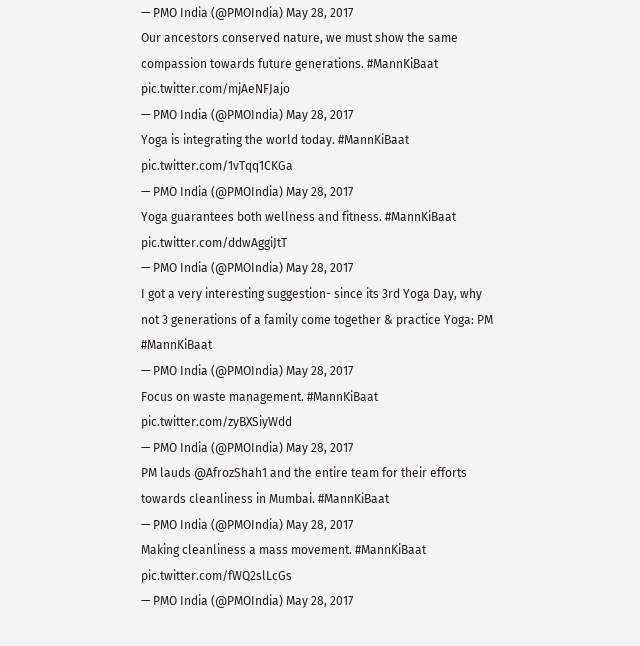— PMO India (@PMOIndia) May 28, 2017
Our ancestors conserved nature, we must show the same compassion towards future generations. #MannKiBaat pic.twitter.com/mjAeNFJajo
— PMO India (@PMOIndia) May 28, 2017
Yoga is integrating the world today. #MannKiBaat pic.twitter.com/1vTqq1CKGa
— PMO India (@PMOIndia) May 28, 2017
Yoga guarantees both wellness and fitness. #MannKiBaat pic.twitter.com/ddwAggiJtT
— PMO India (@PMOIndia) May 28, 2017
I got a very interesting suggestion- since its 3rd Yoga Day, why not 3 generations of a family come together & practice Yoga: PM #MannKiBaat
— PMO India (@PMOIndia) May 28, 2017
Focus on waste management. #MannKiBaat pic.twitter.com/zyBXSiyWdd
— PMO India (@PMOIndia) May 28, 2017
PM lauds @AfrozShah1 and the entire team for their efforts towards cleanliness in Mumbai. #MannKiBaat
— PMO India (@PMOIndia) May 28, 2017
Making cleanliness a mass movement. #MannKiBaat pic.twitter.com/fWQ2slLcGs
— PMO India (@PMOIndia) May 28, 2017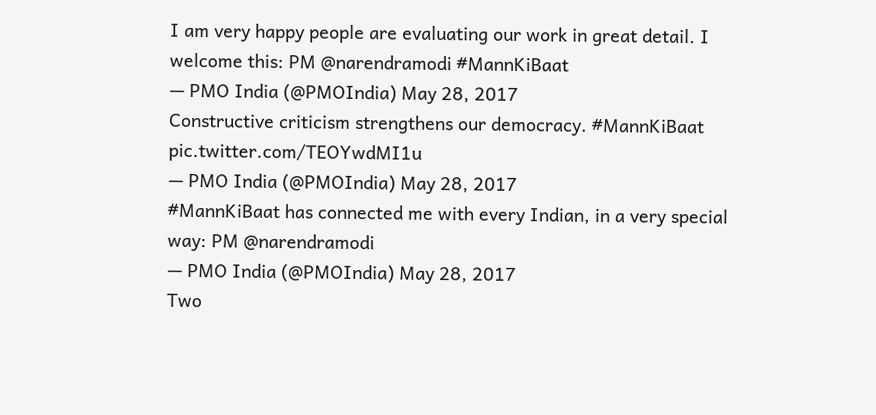I am very happy people are evaluating our work in great detail. I welcome this: PM @narendramodi #MannKiBaat
— PMO India (@PMOIndia) May 28, 2017
Constructive criticism strengthens our democracy. #MannKiBaat pic.twitter.com/TEOYwdMI1u
— PMO India (@PMOIndia) May 28, 2017
#MannKiBaat has connected me with every Indian, in a very special way: PM @narendramodi
— PMO India (@PMOIndia) May 28, 2017
Two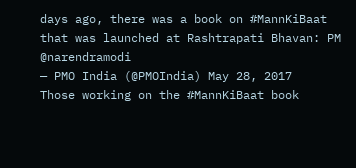days ago, there was a book on #MannKiBaat that was launched at Rashtrapati Bhavan: PM @narendramodi
— PMO India (@PMOIndia) May 28, 2017
Those working on the #MannKiBaat book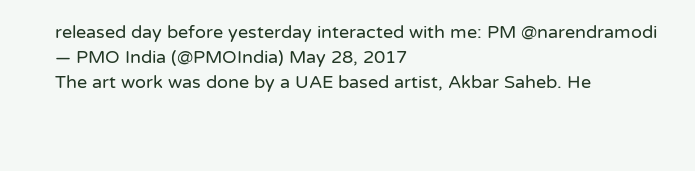released day before yesterday interacted with me: PM @narendramodi
— PMO India (@PMOIndia) May 28, 2017
The art work was done by a UAE based artist, Akbar Saheb. He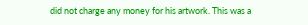did not charge any money for his artwork. This was a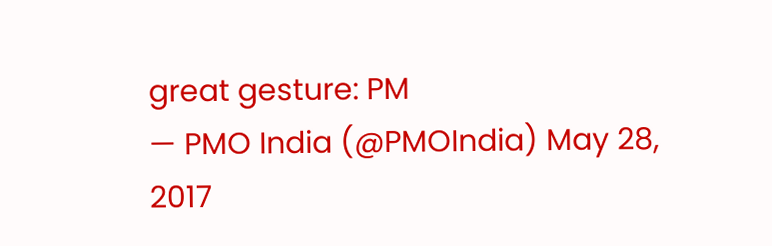great gesture: PM
— PMO India (@PMOIndia) May 28, 2017